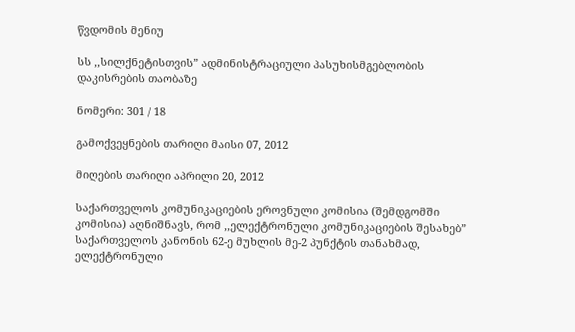წვდომის მენიუ

სს ,,სილქნეტისთვის” ადმინისტრაციული პასუხისმგებლობის დაკისრების თაობაზე

ნომერი: 301 / 18

გამოქვეყნების თარიღი მაისი 07, 2012

მიღების თარიღი აპრილი 20, 2012

საქართველოს კომუნიკაციების ეროვნული კომისია (შემდგომში კომისია) აღნიშნავს, რომ ,,ელექტრონული კომუნიკაციების შესახებ” საქართველოს კანონის 62-ე მუხლის მე-2 პუნქტის თანახმად, ელექტრონული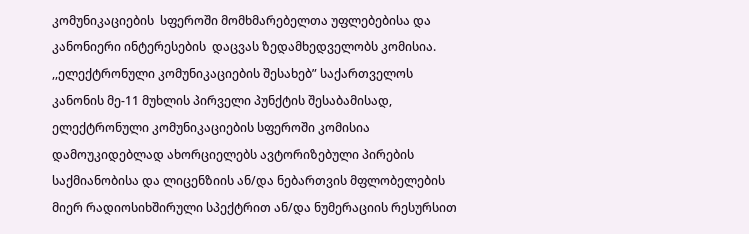კომუნიკაციების  სფეროში მომხმარებელთა უფლებებისა და კანონიერი ინტერესების  დაცვას ზედამხედველობს კომისია. ,,ელექტრონული კომუნიკაციების შესახებ” საქართველოს კანონის მე-11 მუხლის პირველი პუნქტის შესაბამისად, ელექტრონული კომუნიკაციების სფეროში კომისია დამოუკიდებლად ახორციელებს ავტორიზებული პირების საქმიანობისა და ლიცენზიის ან/და ნებართვის მფლობელების მიერ რადიოსიხშირული სპექტრით ან/და ნუმერაციის რესურსით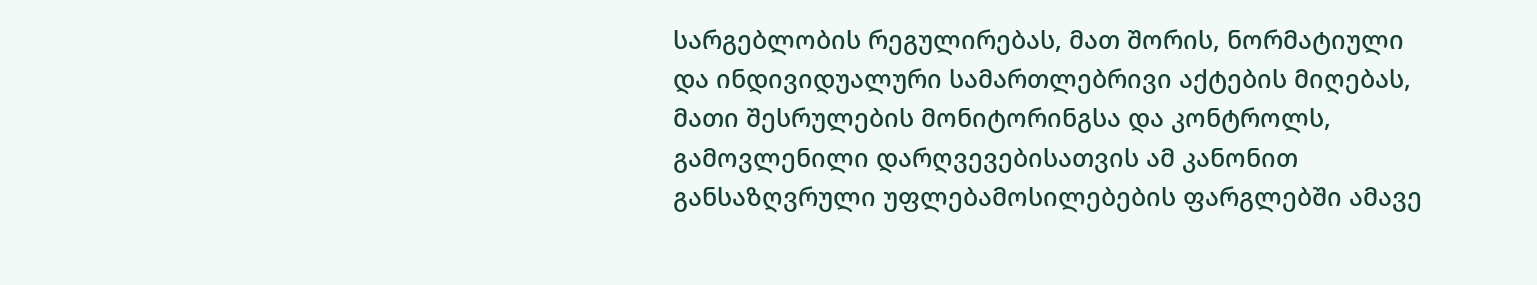სარგებლობის რეგულირებას, მათ შორის, ნორმატიული და ინდივიდუალური სამართლებრივი აქტების მიღებას, მათი შესრულების მონიტორინგსა და კონტროლს, გამოვლენილი დარღვევებისათვის ამ კანონით განსაზღვრული უფლებამოსილებების ფარგლებში ამავე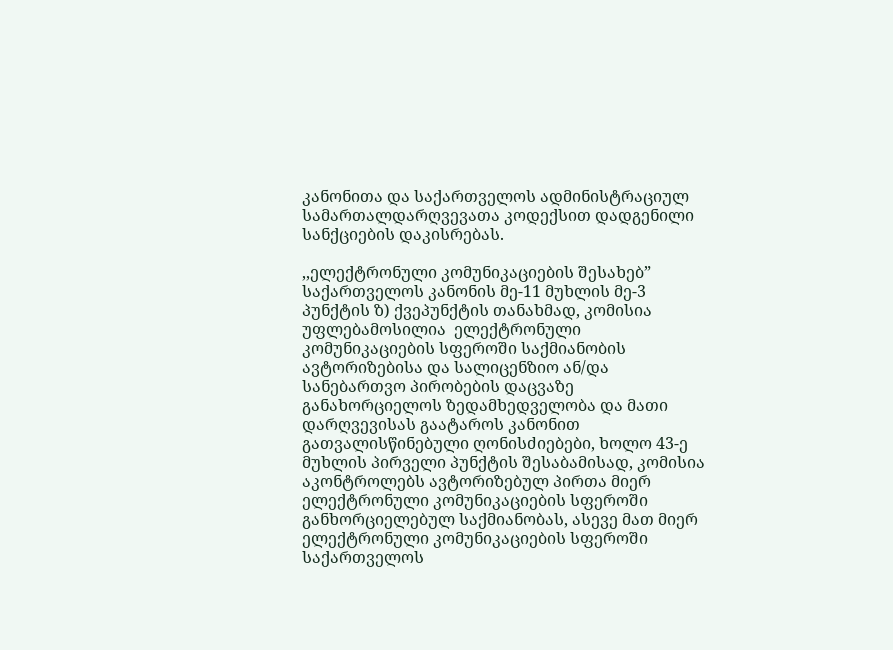კანონითა და საქართველოს ადმინისტრაციულ სამართალდარღვევათა კოდექსით დადგენილი სანქციების დაკისრებას.

,,ელექტრონული კომუნიკაციების შესახებ” საქართველოს კანონის მე-11 მუხლის მე-3 პუნქტის ზ) ქვეპუნქტის თანახმად, კომისია უფლებამოსილია  ელექტრონული კომუნიკაციების სფეროში საქმიანობის ავტორიზებისა და სალიცენზიო ან/და სანებართვო პირობების დაცვაზე განახორციელოს ზედამხედველობა და მათი დარღვევისას გაატაროს კანონით გათვალისწინებული ღონისძიებები, ხოლო 43-ე მუხლის პირველი პუნქტის შესაბამისად, კომისია აკონტროლებს ავტორიზებულ პირთა მიერ ელექტრონული კომუნიკაციების სფეროში განხორციელებულ საქმიანობას, ასევე მათ მიერ  ელექტრონული კომუნიკაციების სფეროში საქართველოს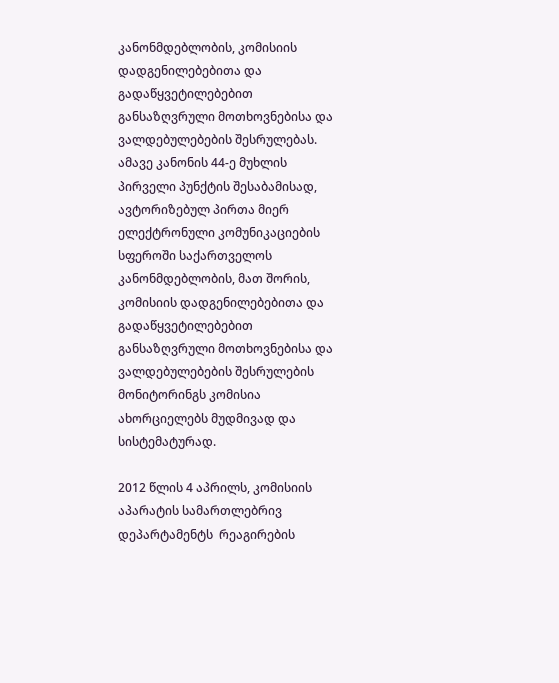კანონმდებლობის, კომისიის დადგენილებებითა და გადაწყვეტილებებით განსაზღვრული მოთხოვნებისა და ვალდებულებების შესრულებას. ამავე კანონის 44-ე მუხლის პირველი პუნქტის შესაბამისად, ავტორიზებულ პირთა მიერ ელექტრონული კომუნიკაციების  სფეროში საქართველოს კანონმდებლობის, მათ შორის, კომისიის დადგენილებებითა და გადაწყვეტილებებით განსაზღვრული მოთხოვნებისა და ვალდებულებების შესრულების მონიტორინგს კომისია  ახორციელებს მუდმივად და სისტემატურად.

2012 წლის 4 აპრილს, კომისიის აპარატის სამართლებრივ დეპარტამენტს  რეაგირების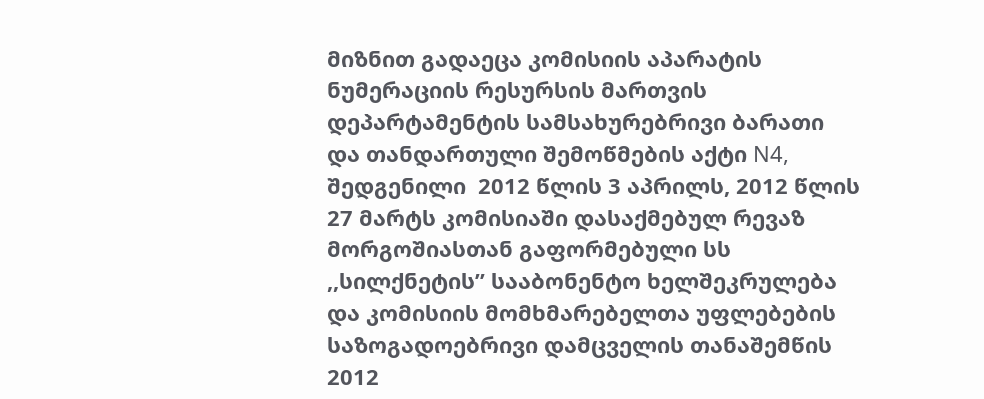მიზნით გადაეცა კომისიის აპარატის ნუმერაციის რესურსის მართვის დეპარტამენტის სამსახურებრივი ბარათი და თანდართული შემოწმების აქტი N4, შედგენილი  2012 წლის 3 აპრილს, 2012 წლის 27 მარტს კომისიაში დასაქმებულ რევაზ მორგოშიასთან გაფორმებული სს ,,სილქნეტის” სააბონენტო ხელშეკრულება და კომისიის მომხმარებელთა უფლებების საზოგადოებრივი დამცველის თანაშემწის 2012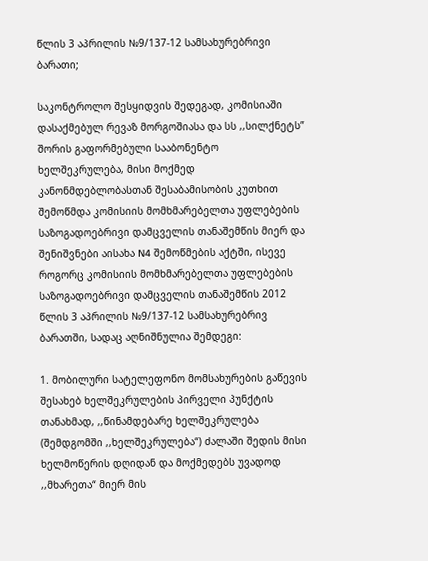წლის 3 აპრილის №9/137-12 სამსახურებრივი ბარათი;

საკონტროლო შესყიდვის შედეგად, კომისიაში დასაქმებულ რევაზ მორგოშიასა და სს ,,სილქნეტს” შორის გაფორმებული სააბონენტო ხელშეკრულება, მისი მოქმედ  კანონმდებლობასთან შესაბამისობის კუთხით შემოწმდა კომისიის მომხმარებელთა უფლებების საზოგადოებრივი დამცველის თანაშემწის მიერ და შენიშვნები აისახა N4 შემოწმების აქტში, ისევე როგორც კომისიის მომხმარებელთა უფლებების საზოგადოებრივი დამცველის თანაშემწის 2012 წლის 3 აპრილის №9/137-12 სამსახურებრივ ბარათში, სადაც აღნიშნულია შემდეგი:

1. მობილური სატელეფონო მომსახურების გაწევის შესახებ ხელშეკრულების პირველი პუნქტის თანახმად, ,,წინამდებარე ხელშეკრულება (შემდგომში ,,ხელშეკრულება“) ძალაში შედის მისი ხელმოწერის დღიდან და მოქმედებს უვადოდ ,,მხარეთა“ მიერ მის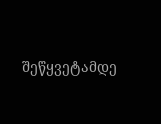შეწყვეტამდე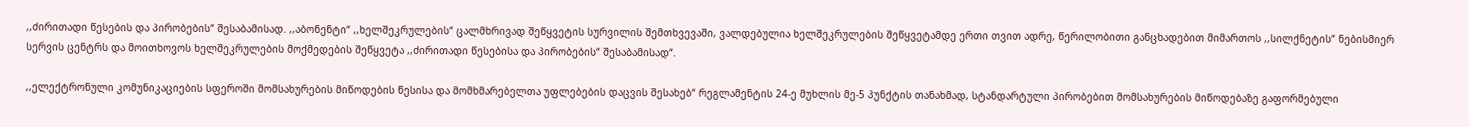,,ძირითადი წესების და პირობების“ შესაბამისად. ,,აბონენტი“ ,,ხელშეკრულების“ ცალმხრივად შეწყვეტის სურვილის შემთხვევაში, ვალდებულია ხელშეკრულების შეწყვეტამდე ერთი თვით ადრე, წერილობითი განცხადებით მიმართოს ,,სილქნეტის“ ნებისმიერ სერვის ცენტრს და მოითხოვოს ხელშეკრულების მოქმედების შეწყვეტა ,,ძირითადი წესებისა და პირობების“ შესაბამისად“.

,,ელექტრონული კომუნიკაციების სფეროში მომსახურების მიწოდების წესისა და მომხმარებელთა უფლებების დაცვის შესახებ“ რეგლამენტის 24-ე მუხლის მე-5 პუნქტის თანახმად, სტანდარტული პირობებით მომსახურების მიწოდებაზე გაფორმებული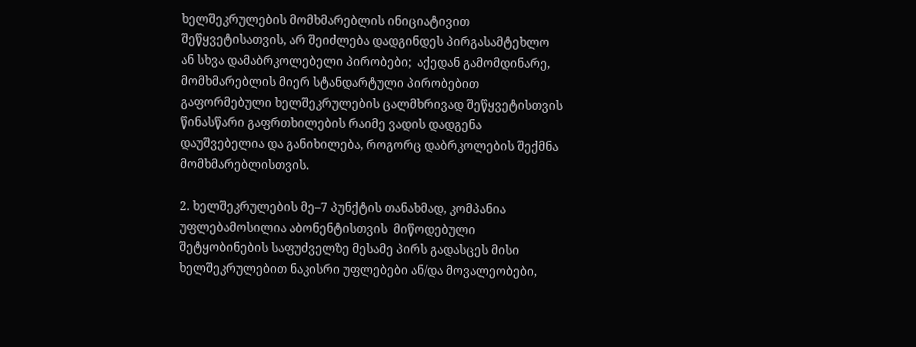ხელშეკრულების მომხმარებლის ინიციატივით შეწყვეტისათვის, არ შეიძლება დადგინდეს პირგასამტეხლო ან სხვა დამაბრკოლებელი პირობები;  აქედან გამომდინარე, მომხმარებლის მიერ სტანდარტული პირობებით გაფორმებული ხელშეკრულების ცალმხრივად შეწყვეტისთვის წინასწარი გაფრთხილების რაიმე ვადის დადგენა დაუშვებელია და განიხილება, როგორც დაბრკოლების შექმნა მომხმარებლისთვის.

2. ხელშეკრულების მე–7 პუნქტის თანახმად, კომპანია უფლებამოსილია აბონენტისთვის  მიწოდებული შეტყობინების საფუძველზე მესამე პირს გადასცეს მისი ხელშეკრულებით ნაკისრი უფლებები ან/და მოვალეობები,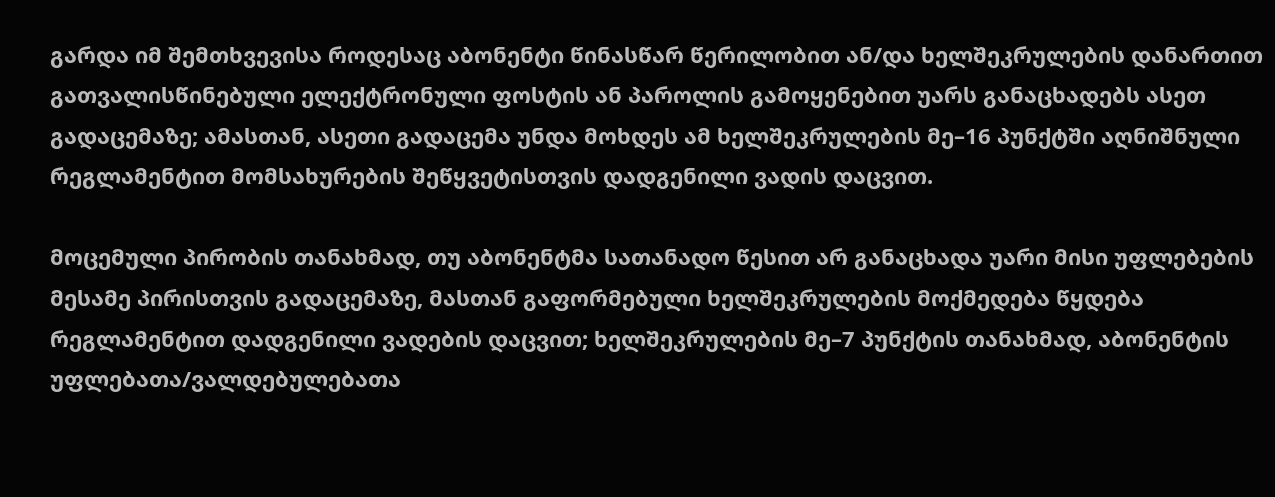გარდა იმ შემთხვევისა როდესაც აბონენტი წინასწარ წერილობით ან/და ხელშეკრულების დანართით გათვალისწინებული ელექტრონული ფოსტის ან პაროლის გამოყენებით უარს განაცხადებს ასეთ გადაცემაზე; ამასთან, ასეთი გადაცემა უნდა მოხდეს ამ ხელშეკრულების მე–16 პუნქტში აღნიშნული რეგლამენტით მომსახურების შეწყვეტისთვის დადგენილი ვადის დაცვით.

მოცემული პირობის თანახმად, თუ აბონენტმა სათანადო წესით არ განაცხადა უარი მისი უფლებების მესამე პირისთვის გადაცემაზე, მასთან გაფორმებული ხელშეკრულების მოქმედება წყდება რეგლამენტით დადგენილი ვადების დაცვით; ხელშეკრულების მე–7 პუნქტის თანახმად, აბონენტის უფლებათა/ვალდებულებათა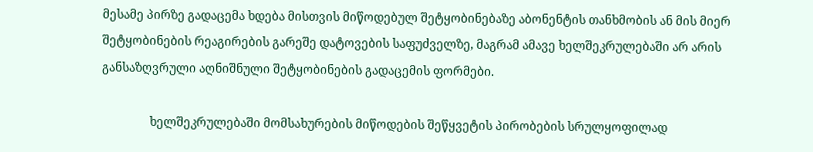მესამე პირზე გადაცემა ხდება მისთვის მიწოდებულ შეტყობინებაზე აბონენტის თანხმობის ან მის მიერ შეტყობინების რეაგირების გარეშე დატოვების საფუძველზე, მაგრამ ამავე ხელშეკრულებაში არ არის განსაზღვრული აღნიშნული შეტყობინების გადაცემის ფორმები.

                ხელშეკრულებაში მომსახურების მიწოდების შეწყვეტის პირობების სრულყოფილად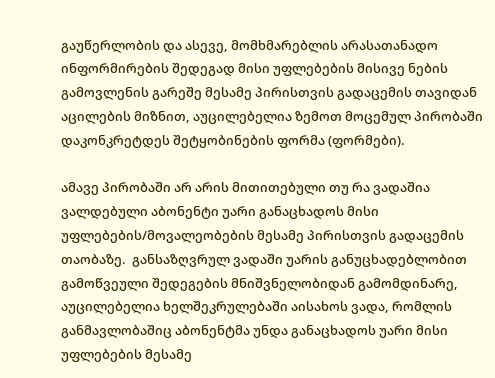გაუწერლობის და ასევე, მომხმარებლის არასათანადო ინფორმირების შედეგად მისი უფლებების მისივე ნების გამოვლენის გარეშე მესამე პირისთვის გადაცემის თავიდან აცილების მიზნით, აუცილებელია ზემოთ მოცემულ პირობაში დაკონკრეტდეს შეტყობინების ფორმა (ფორმები).

ამავე პირობაში არ არის მითითებული თუ რა ვადაშია ვალდებული აბონენტი უარი განაცხადოს მისი უფლებების/მოვალეობების მესამე პირისთვის გადაცემის თაობაზე.  განსაზღვრულ ვადაში უარის განუცხადებლობით გამოწვეული შედეგების მნიშვნელობიდან გამომდინარე, აუცილებელია ხელშეკრულებაში აისახოს ვადა, რომლის განმავლობაშიც აბონენტმა უნდა განაცხადოს უარი მისი უფლებების მესამე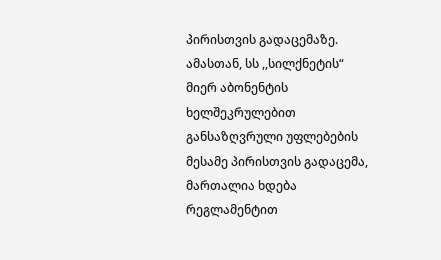პირისთვის გადაცემაზე. ამასთან, სს ,,სილქნეტის“ მიერ აბონენტის ხელშეკრულებით განსაზღვრული უფლებების მესამე პირისთვის გადაცემა, მართალია ხდება რეგლამენტით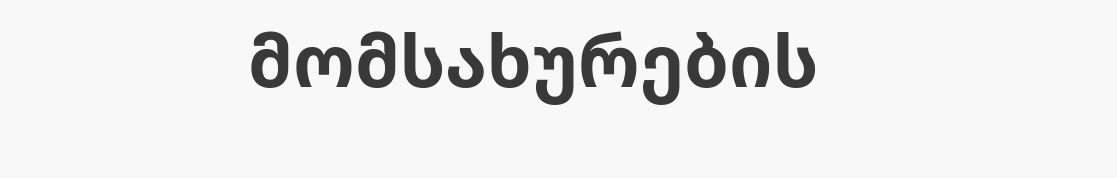მომსახურების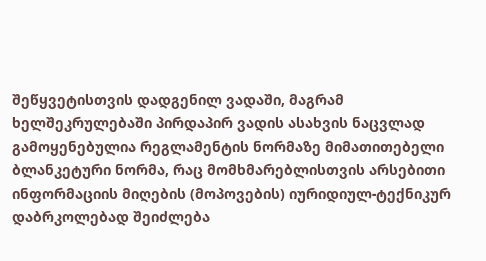შეწყვეტისთვის დადგენილ ვადაში, მაგრამ ხელშეკრულებაში პირდაპირ ვადის ასახვის ნაცვლად გამოყენებულია რეგლამენტის ნორმაზე მიმათითებელი ბლანკეტური ნორმა, რაც მომხმარებლისთვის არსებითი ინფორმაციის მიღების (მოპოვების) იურიდიულ-ტექნიკურ დაბრკოლებად შეიძლება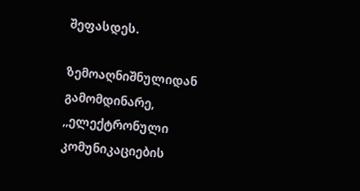შეფასდეს.

ზემოაღნიშნულიდან გამომდინარე, ,,ელექტრონული კომუნიკაციების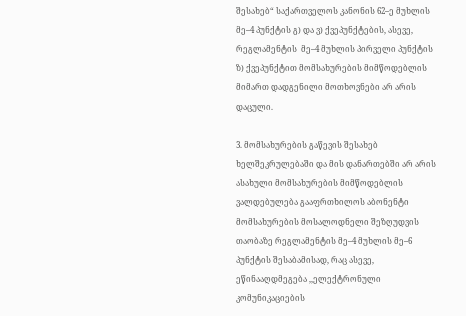შესახებ“ საქართველოს კანონის 62–ე მუხლის მე–4 პუნქტის გ) და ვ) ქვეპუნქტების, ასევე, რეგლამენტის  მე–4 მუხლის პირველი პუნქტის ზ) ქვეპუნქტით მომსახურების მიმწოდებლის მიმართ დადგენილი მოთხოვნები არ არის დაცული.

3. მომსახურების გაწევის შესახებ ხელშეკრულებაში და მის დანართებში არ არის ასახული მომსახურების მიმწოდებლის ვალდებულება გააფრთხილოს აბონენტი მომსახურების მოსალოდნელი შეზღუდვის თაობაზე რეგლამენტის მე–4 მუხლის მე–6 პუნქტის შესაბამისად, რაც ასევე, ეწინააღდმეგება ,,ელექტრონული კომუნიკაციების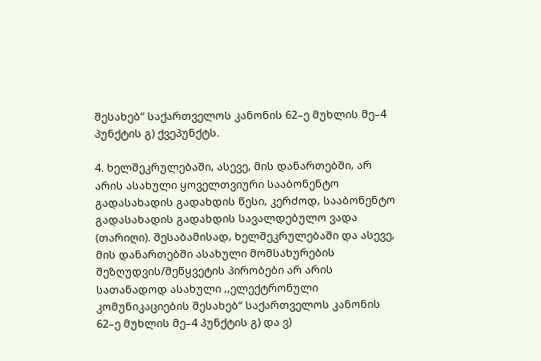შესახებ“ საქართველოს კანონის 62–ე მუხლის მე–4 პუნქტის გ) ქვეპუნქტს.

4. ხელშეკრულებაში, ასევე, მის დანართებში, არ არის ასახული ყოველთვიური სააბონენტო გადასახადის გადახდის წესი, კერძოდ, სააბონენტო გადასახადის გადახდის სავალდებულო ვადა (თარიღი). შესაბამისად, ხელშეკრულებაში და ასევე, მის დანართებში ასახული მომსახურების შეზღუდვის/შეწყვეტის პირობები არ არის სათანადოდ ასახული ,,ელექტრონული კომუნიკაციების შესახებ“ საქართველოს კანონის 62–ე მუხლის მე–4 პუნქტის გ) და ვ)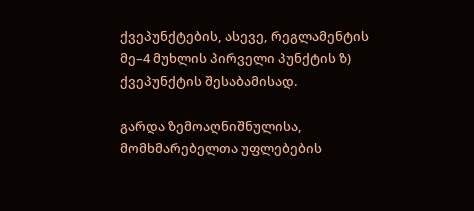ქვეპუნქტების, ასევე, რეგლამენტის  მე–4 მუხლის პირველი პუნქტის ზ) ქვეპუნქტის შესაბამისად.

გარდა ზემოაღნიშნულისა, მომხმარებელთა უფლებების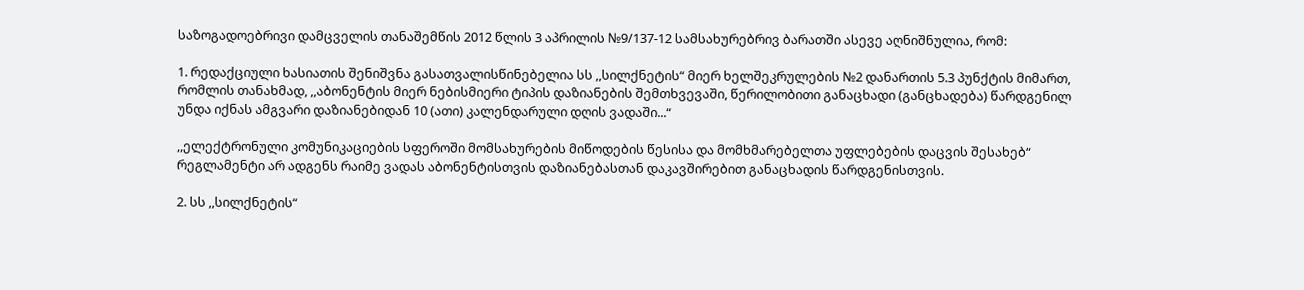საზოგადოებრივი დამცველის თანაშემწის 2012 წლის 3 აპრილის №9/137-12 სამსახურებრივ ბარათში ასევე აღნიშნულია, რომ:

1. რედაქციული ხასიათის შენიშვნა გასათვალისწინებელია სს ,,სილქნეტის“ მიერ ხელშეკრულების №2 დანართის 5.3 პუნქტის მიმართ, რომლის თანახმად, ,,აბონენტის მიერ ნებისმიერი ტიპის დაზიანების შემთხვევაში, წერილობითი განაცხადი (განცხადება) წარდგენილ უნდა იქნას ამგვარი დაზიანებიდან 10 (ათი) კალენდარული დღის ვადაში...“

,,ელექტრონული კომუნიკაციების სფეროში მომსახურების მიწოდების წესისა და მომხმარებელთა უფლებების დაცვის შესახებ“ რეგლამენტი არ ადგენს რაიმე ვადას აბონენტისთვის დაზიანებასთან დაკავშირებით განაცხადის წარდგენისთვის.

2. სს ,,სილქნეტის“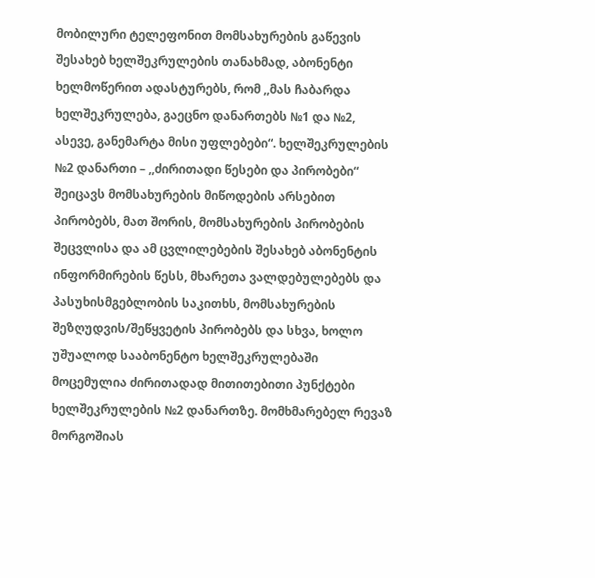მობილური ტელეფონით მომსახურების გაწევის შესახებ ხელშეკრულების თანახმად, აბონენტი ხელმოწერით ადასტურებს, რომ ,,მას ჩაბარდა ხელშეკრულება, გაეცნო დანართებს №1 და №2, ასევე, განემარტა მისი უფლებები“. ხელშეკრულების №2 დანართი – ,,ძირითადი წესები და პირობები“ შეიცავს მომსახურების მიწოდების არსებით პირობებს, მათ შორის, მომსახურების პირობების შეცვლისა და ამ ცვლილებების შესახებ აბონენტის ინფორმირების წესს, მხარეთა ვალდებულებებს და პასუხისმგებლობის საკითხს, მომსახურების შეზღუდვის/შეწყვეტის პირობებს და სხვა, ხოლო უშუალოდ სააბონენტო ხელშეკრულებაში მოცემულია ძირითადად მითითებითი პუნქტები ხელშეკრულების №2 დანართზე. მომხმარებელ რევაზ მორგოშიას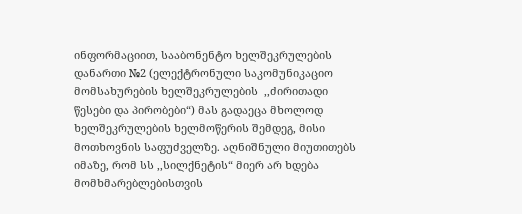ინფორმაციით, სააბონენტო ხელშეკრულების დანართი №2 (ელექტრონული საკომუნიკაციო მომსახურების ხელშეკრულების  ,,ძირითადი წესები და პირობები“) მას გადაეცა მხოლოდ ხელშეკრულების ხელმოწერის შემდეგ, მისი მოთხოვნის საფუძველზე. აღნიშნული მიუთითებს იმაზე, რომ სს ,,სილქნეტის“ მიერ არ ხდება მომხმარებლებისთვის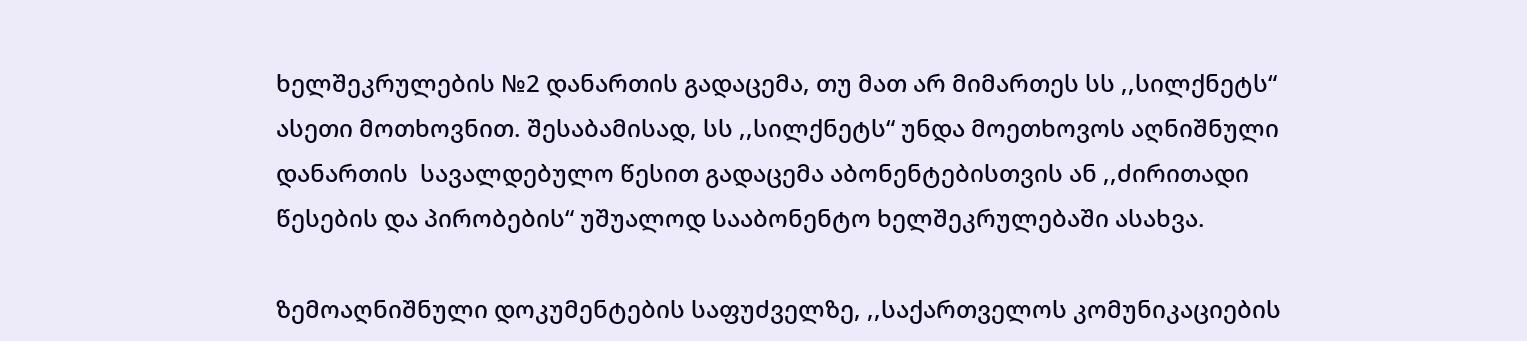ხელშეკრულების №2 დანართის გადაცემა, თუ მათ არ მიმართეს სს ,,სილქნეტს“ ასეთი მოთხოვნით. შესაბამისად, სს ,,სილქნეტს“ უნდა მოეთხოვოს აღნიშნული დანართის  სავალდებულო წესით გადაცემა აბონენტებისთვის ან ,,ძირითადი წესების და პირობების“ უშუალოდ სააბონენტო ხელშეკრულებაში ასახვა.

ზემოაღნიშნული დოკუმენტების საფუძველზე, ,,საქართველოს კომუნიკაციების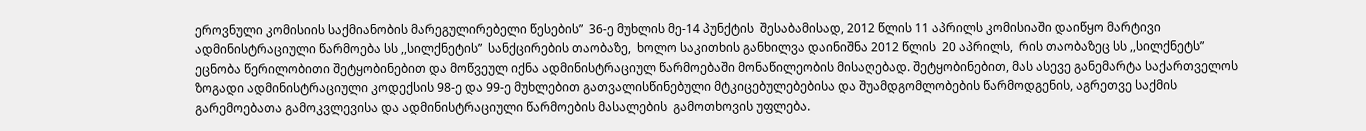ეროვნული კომისიის საქმიანობის მარეგულირებელი წესების”  36-ე მუხლის მე-14 პუნქტის  შესაბამისად, 2012 წლის 11 აპრილს კომისიაში დაიწყო მარტივი ადმინისტრაციული წარმოება სს ,,სილქნეტის”  სანქცირების თაობაზე,  ხოლო საკითხის განხილვა დაინიშნა 2012 წლის  20 აპრილს,  რის თაობაზეც სს ,,სილქნეტს” ეცნობა წერილობითი შეტყობინებით და მოწვეულ იქნა ადმინისტრაციულ წარმოებაში მონაწილეობის მისაღებად. შეტყობინებით, მას ასევე განემარტა საქართველოს ზოგადი ადმინისტრაციული კოდექსის 98-ე და 99-ე მუხლებით გათვალისწინებული მტკიცებულებებისა და შუამდგომლობების წარმოდგენის, აგრეთვე საქმის გარემოებათა გამოკვლევისა და ადმინისტრაციული წარმოების მასალების  გამოთხოვის უფლება.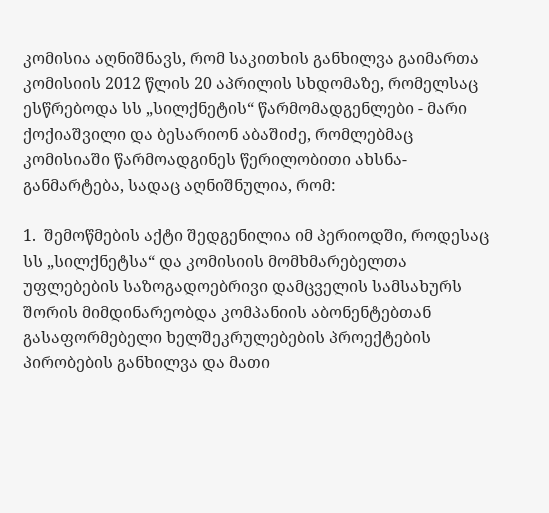კომისია აღნიშნავს, რომ საკითხის განხილვა გაიმართა კომისიის 2012 წლის 20 აპრილის სხდომაზე, რომელსაც ესწრებოდა სს „სილქნეტის“ წარმომადგენლები - მარი ქოქიაშვილი და ბესარიონ აბაშიძე, რომლებმაც კომისიაში წარმოადგინეს წერილობითი ახსნა-განმარტება, სადაც აღნიშნულია, რომ:

1.  შემოწმების აქტი შედგენილია იმ პერიოდში, როდესაც სს „სილქნეტსა“ და კომისიის მომხმარებელთა უფლებების საზოგადოებრივი დამცველის სამსახურს შორის მიმდინარეობდა კომპანიის აბონენტებთან გასაფორმებელი ხელშეკრულებების პროექტების პირობების განხილვა და მათი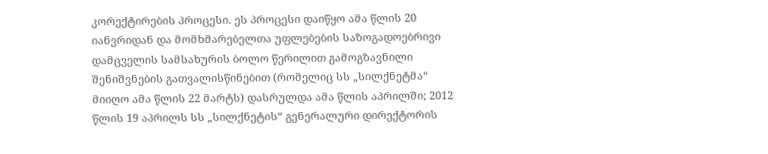კორექტირების პროცესი. ეს პროცესი დაიწყო ამა წლის 20 იანვრიდან და მომხმარებელთა უფლებების საზოგადოებრივი დამცველის სამსახურის ბოლო წერილით გამოგზავნილი შენიშვნების გათვალისწინებით (რომელიც სს „სილქნეტმა“ მიიღო ამა წლის 22 მარტს) დასრულდა ამა წლის აპრილში; 2012 წლის 19 აპრილს სს „სილქნეტის“ გენერალური დირექტორის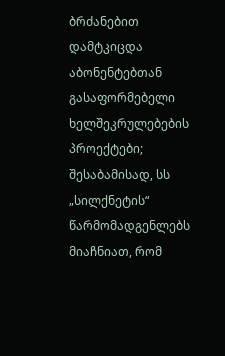ბრძანებით დამტკიცდა აბონენტებთან გასაფორმებელი ხელშეკრულებების პროექტები; შესაბამისად, სს „სილქნეტის“ წარმომადგენლებს მიაჩნიათ, რომ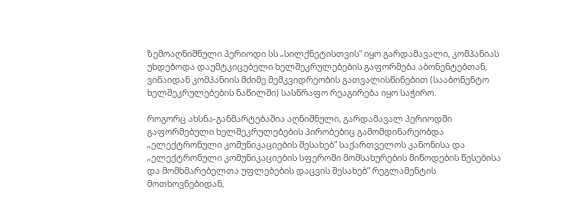ზემოაღნიშნული პერიოდი სს „სილქნეტისთვის“ იყო გარდამავალი, კომპანიას უხდებოდა დაუმტკიცებელი ხელშეკრულებების გაფორმება აბონენტებთან, ვინაიდან კომპანიის მძიმე მემკვიდრეობის გათვალისწინებით (სააბონენტო ხელშეკრულებების ნაწილში) სასწრაფო რეაგირება იყო საჭირო.

როგორც ახსნა-განმარტებაშია აღნიშნული, გარდამავალ პერიოდში გაფორმებული ხელშეკრულებების პირობებიც გამომდინარეობდა „ელექტრონული კომუნიკაციების შესახებ“ საქართველოს კანონისა და „ელექტრონული კომუნიკაციების სფეროში მომსახურების მიწოდების წესებისა და მომხმარებელთა უფლებების დაცვის შესახებ“ რეგლამენტის მოთხოვნებიდან,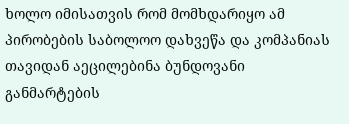ხოლო იმისათვის რომ მომხდარიყო ამ პირობების საბოლოო დახვეწა და კომპანიას თავიდან აეცილებინა ბუნდოვანი განმარტების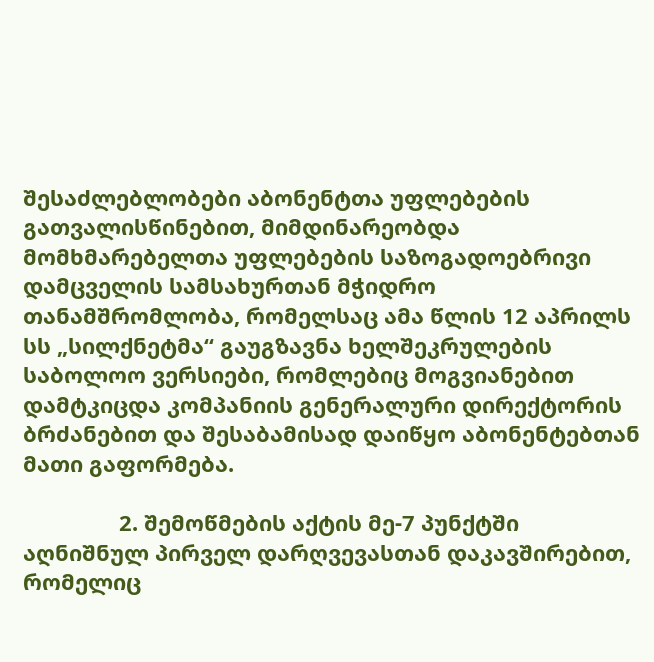შესაძლებლობები აბონენტთა უფლებების გათვალისწინებით, მიმდინარეობდა მომხმარებელთა უფლებების საზოგადოებრივი დამცველის სამსახურთან მჭიდრო თანამშრომლობა, რომელსაც ამა წლის 12 აპრილს სს „სილქნეტმა“ გაუგზავნა ხელშეკრულების საბოლოო ვერსიები, რომლებიც მოგვიანებით დამტკიცდა კომპანიის გენერალური დირექტორის ბრძანებით და შესაბამისად დაიწყო აბონენტებთან მათი გაფორმება.

                2. შემოწმების აქტის მე-7 პუნქტში აღნიშნულ პირველ დარღვევასთან დაკავშირებით, რომელიც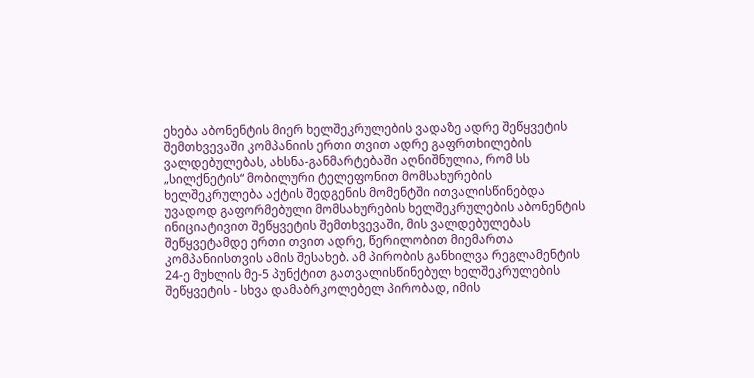ეხება აბონენტის მიერ ხელშეკრულების ვადაზე ადრე შეწყვეტის შემთხვევაში კომპანიის ერთი თვით ადრე გაფრთხილების ვალდებულებას, ახსნა-განმარტებაში აღნიშნულია, რომ სს „სილქნეტის“ მობილური ტელეფონით მომსახურების ხელშეკრულება აქტის შედგენის მომენტში ითვალისწინებდა უვადოდ გაფორმებული მომსახურების ხელშეკრულების აბონენტის ინიციატივით შეწყვეტის შემთხვევაში, მის ვალდებულებას შეწყვეტამდე ერთი თვით ადრე, წერილობით მიემართა კომპანიისთვის ამის შესახებ. ამ პირობის განხილვა რეგლამენტის 24-ე მუხლის მე-5 პუნქტით გათვალისწინებულ ხელშეკრულების შეწყვეტის - სხვა დამაბრკოლებელ პირობად, იმის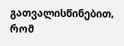გათვალისწინებით, რომ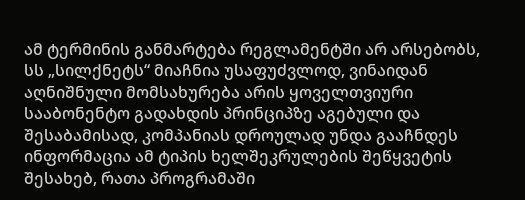ამ ტერმინის განმარტება რეგლამენტში არ არსებობს, სს „სილქნეტს“ მიაჩნია უსაფუძვლოდ, ვინაიდან აღნიშნული მომსახურება არის ყოველთვიური სააბონენტო გადახდის პრინციპზე აგებული და შესაბამისად, კომპანიას დროულად უნდა გააჩნდეს ინფორმაცია ამ ტიპის ხელშეკრულების შეწყვეტის შესახებ, რათა პროგრამაში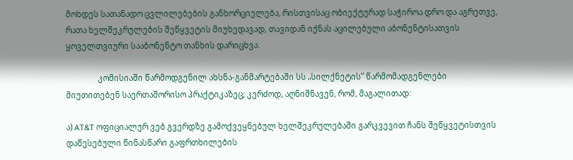მოხდეს სათანადო ცვლილებების განხორციელება, რისთვისაც ობიექტურად საჭიროა დრო და აგრეთვე, რათა ხელშეკრულების შეწყვეტის მიუხედავად, თავიდან იქნას აცილებული აბონენტისათვის ყოველთვიური სააბონენტო თანხის დარიცხვა.

                კომისიაში წარმოდგენილ ახსნა-განმარტებაში სს „სილქნეტის“ წარმომადგენლები მიუთითებენ საერთაშორისო პრაქტიკაზეც; კერძოდ, აღნიშნავენ, რომ, მაგალითად:

ა) AT&T ოფიციალურ ვებ გვერდზე გამოქვეყნებულ ხელშეკრულებაში გარკვევით ჩანს შეწყვეტისთვის დაწესებული წინასწარი გაფრთხილების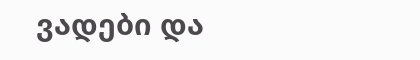ვადები და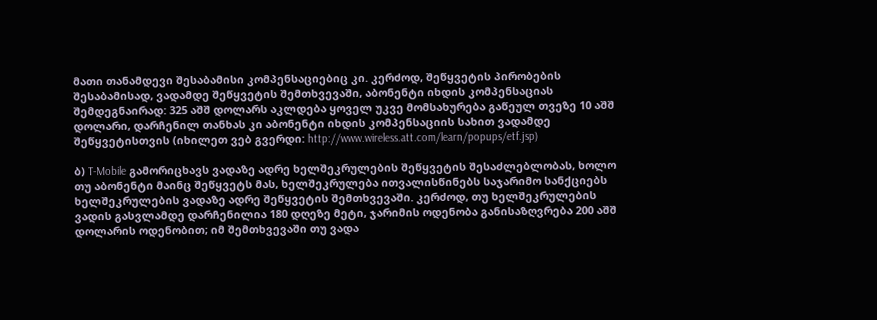მათი თანამდევი შესაბამისი კომპენსაციებიც კი. კერძოდ, შეწყვეტის პირობების შესაბამისად, ვადამდე შეწყვეტის შემთხვევაში, აბონენტი იხდის კომპენსაციას შემდეგნაირად: 325 აშშ დოლარს აკლდება ყოველ უკვე მომსახურება გაწეულ თვეზე 10 აშშ დოლარი, დარჩენილ თანხას კი აბონენტი იხდის კომპენსაციის სახით ვადამდე შეწყვეტისთვის (იხილეთ ვებ გვერდი: http://www.wireless.att.com/learn/popups/etf.jsp)

ბ) T-Mobile გამორიცხავს ვადაზე ადრე ხელშეკრულების შეწყვეტის შესაძლებლობას, ხოლო თუ აბონენტი მაინც შეწყვეტს მას, ხელშეკრულება ითვალისწინებს საჯარიმო სანქციებს ხელშეკრულების ვადაზე ადრე შეწყვეტის შემთხვევაში. კერძოდ, თუ ხელშეკრულების ვადის გასვლამდე დარჩენილია 180 დღეზე მეტი, ჯარიმის ოდენობა განისაზღვრება 200 აშშ დოლარის ოდენობით; იმ შემთხვევაში თუ ვადა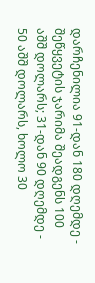დარჩენილია 91-დან 180 დღემდე - შეწყვეტის ჯარიმა შეადგენს 100 აშშ დოლარს; 31-დან 90 დღემდე - 50 აშშ დოლარს, ხოლო 30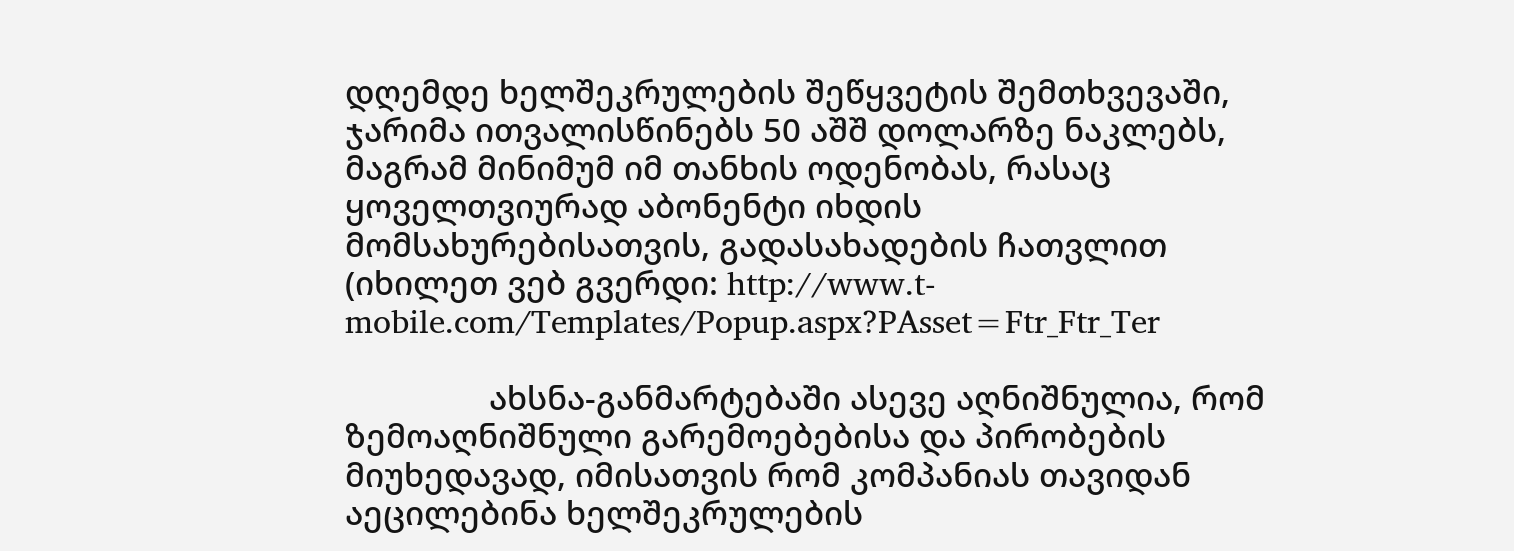დღემდე ხელშეკრულების შეწყვეტის შემთხვევაში, ჯარიმა ითვალისწინებს 50 აშშ დოლარზე ნაკლებს, მაგრამ მინიმუმ იმ თანხის ოდენობას, რასაც ყოველთვიურად აბონენტი იხდის მომსახურებისათვის, გადასახადების ჩათვლით (იხილეთ ვებ გვერდი: http://www.t-mobile.com/Templates/Popup.aspx?PAsset=Ftr_Ftr_Ter

                ახსნა-განმარტებაში ასევე აღნიშნულია, რომ ზემოაღნიშნული გარემოებებისა და პირობების მიუხედავად, იმისათვის რომ კომპანიას თავიდან აეცილებინა ხელშეკრულების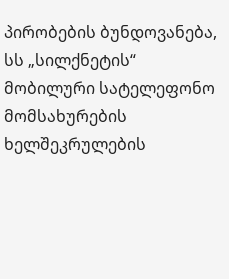პირობების ბუნდოვანება, სს „სილქნეტის“ მობილური სატელეფონო მომსახურების ხელშეკრულების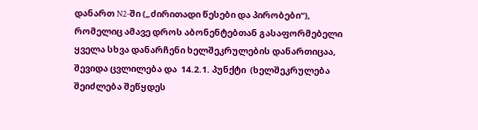დანართ N2-ში („ძირითადი წესები და პირობები“), რომელიც ამავე დროს აბონენტებთან გასაფორმებელი ყველა სხვა დანარჩენი ხელშეკრულების დანართიცაა, შევიდა ცვლილება და  14.2.1. პუნქტი  (ხელშეკრულება შეიძლება შეწყდეს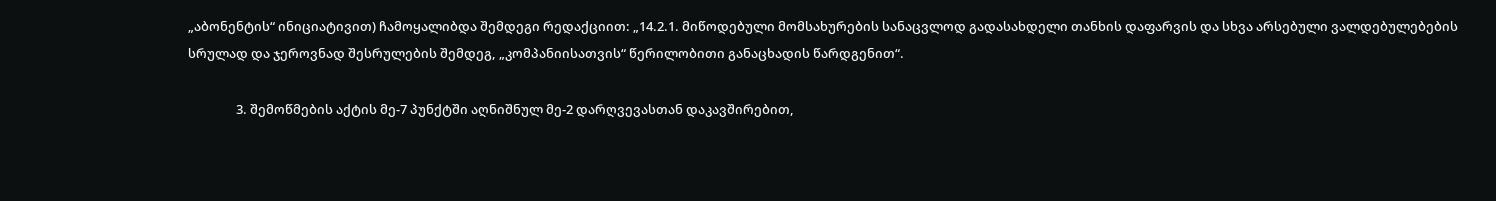„აბონენტის“ ინიციატივით) ჩამოყალიბდა შემდეგი რედაქციით: „14.2.1. მიწოდებული მომსახურების სანაცვლოდ გადასახდელი თანხის დაფარვის და სხვა არსებული ვალდებულებების სრულად და ჯეროვნად შესრულების შემდეგ, „კომპანიისათვის“ წერილობითი განაცხადის წარდგენით“.

                3. შემოწმების აქტის მე-7 პუნქტში აღნიშნულ მე-2 დარღვევასთან დაკავშირებით,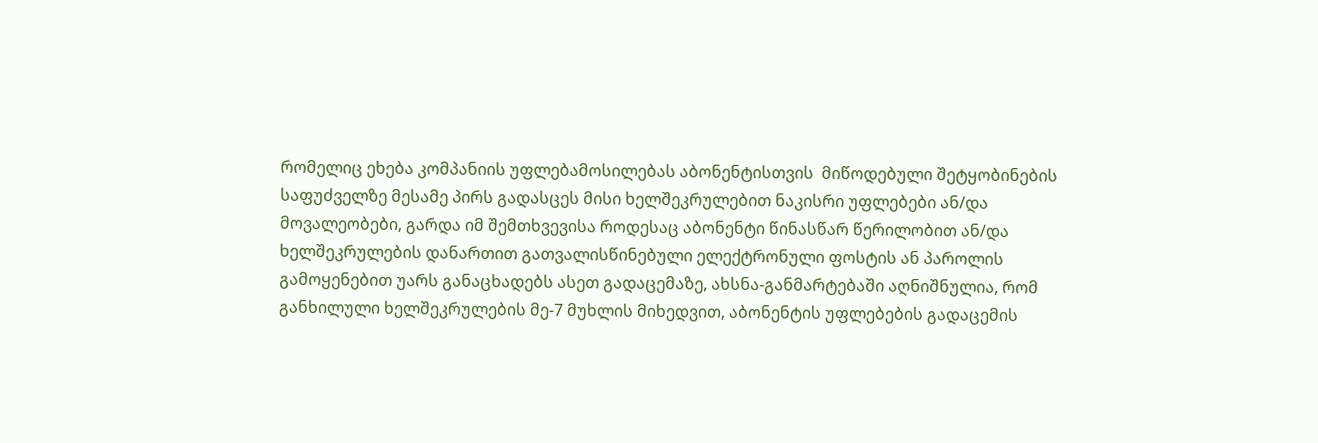რომელიც ეხება კომპანიის უფლებამოსილებას აბონენტისთვის  მიწოდებული შეტყობინების საფუძველზე მესამე პირს გადასცეს მისი ხელშეკრულებით ნაკისრი უფლებები ან/და მოვალეობები, გარდა იმ შემთხვევისა როდესაც აბონენტი წინასწარ წერილობით ან/და ხელშეკრულების დანართით გათვალისწინებული ელექტრონული ფოსტის ან პაროლის გამოყენებით უარს განაცხადებს ასეთ გადაცემაზე, ახსნა-განმარტებაში აღნიშნულია, რომ განხილული ხელშეკრულების მე-7 მუხლის მიხედვით, აბონენტის უფლებების გადაცემის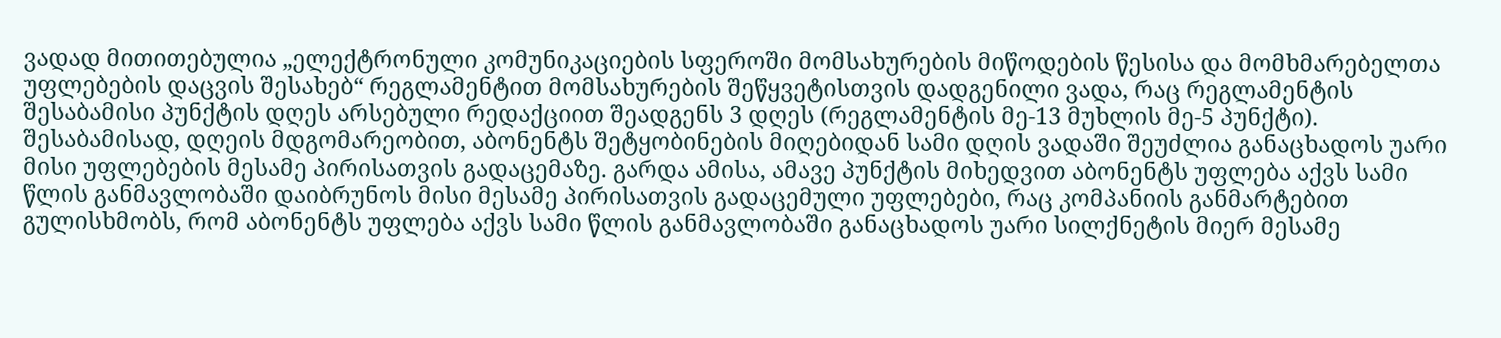ვადად მითითებულია „ელექტრონული კომუნიკაციების სფეროში მომსახურების მიწოდების წესისა და მომხმარებელთა უფლებების დაცვის შესახებ“ რეგლამენტით მომსახურების შეწყვეტისთვის დადგენილი ვადა, რაც რეგლამენტის შესაბამისი პუნქტის დღეს არსებული რედაქციით შეადგენს 3 დღეს (რეგლამენტის მე-13 მუხლის მე-5 პუნქტი). შესაბამისად, დღეის მდგომარეობით, აბონენტს შეტყობინების მიღებიდან სამი დღის ვადაში შეუძლია განაცხადოს უარი მისი უფლებების მესამე პირისათვის გადაცემაზე. გარდა ამისა, ამავე პუნქტის მიხედვით აბონენტს უფლება აქვს სამი წლის განმავლობაში დაიბრუნოს მისი მესამე პირისათვის გადაცემული უფლებები, რაც კომპანიის განმარტებით გულისხმობს, რომ აბონენტს უფლება აქვს სამი წლის განმავლობაში განაცხადოს უარი სილქნეტის მიერ მესამე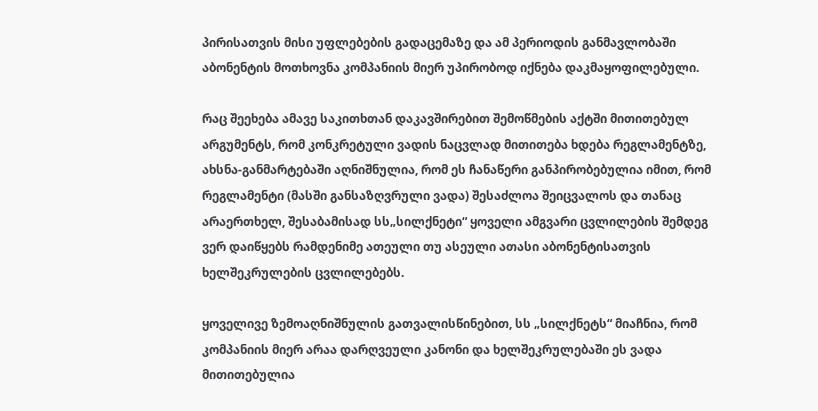პირისათვის მისი უფლებების გადაცემაზე და ამ პერიოდის განმავლობაში აბონენტის მოთხოვნა კომპანიის მიერ უპირობოდ იქნება დაკმაყოფილებული.

რაც შეეხება ამავე საკითხთან დაკავშირებით შემოწმების აქტში მითითებულ არგუმენტს, რომ კონკრეტული ვადის ნაცვლად მითითება ხდება რეგლამენტზე, ახსნა-განმარტებაში აღნიშნულია, რომ ეს ჩანაწერი განპირობებულია იმით, რომ რეგლამენტი (მასში განსაზღვრული ვადა) შესაძლოა შეიცვალოს და თანაც არაერთხელ, შესაბამისად სს„სილქნეტი“ ყოველი ამგვარი ცვლილების შემდეგ ვერ დაიწყებს რამდენიმე ათეული თუ ასეული ათასი აბონენტისათვის ხელშეკრულების ცვლილებებს.

ყოველივე ზემოაღნიშნულის გათვალისწინებით, სს „სილქნეტს“ მიაჩნია, რომ კომპანიის მიერ არაა დარღვეული კანონი და ხელშეკრულებაში ეს ვადა მითითებულია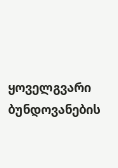ყოველგვარი ბუნდოვანების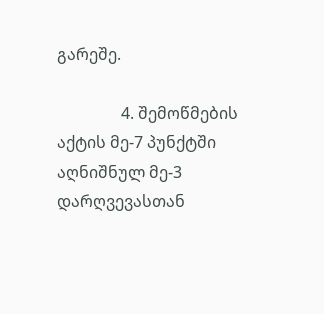გარეშე.

                4. შემოწმების აქტის მე-7 პუნქტში აღნიშნულ მე-3 დარღვევასთან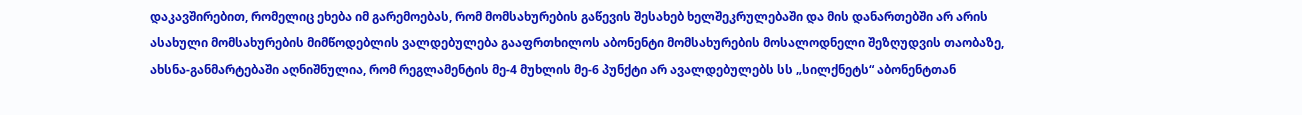დაკავშირებით, რომელიც ეხება იმ გარემოებას, რომ მომსახურების გაწევის შესახებ ხელშეკრულებაში და მის დანართებში არ არის ასახული მომსახურების მიმწოდებლის ვალდებულება გააფრთხილოს აბონენტი მომსახურების მოსალოდნელი შეზღუდვის თაობაზე,  ახსნა-განმარტებაში აღნიშნულია, რომ რეგლამენტის მე-4 მუხლის მე-6 პუნქტი არ ავალდებულებს სს „სილქნეტს“ აბონენტთან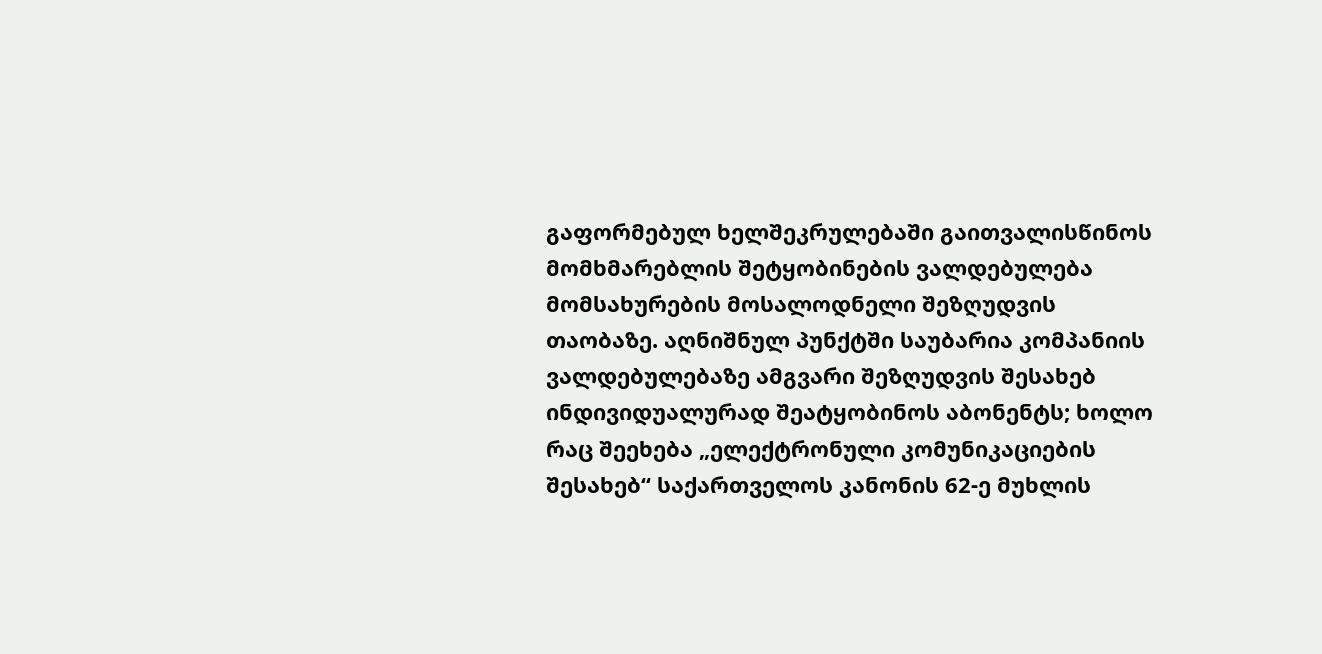გაფორმებულ ხელშეკრულებაში გაითვალისწინოს მომხმარებლის შეტყობინების ვალდებულება მომსახურების მოსალოდნელი შეზღუდვის თაობაზე. აღნიშნულ პუნქტში საუბარია კომპანიის ვალდებულებაზე ამგვარი შეზღუდვის შესახებ ინდივიდუალურად შეატყობინოს აბონენტს; ხოლო რაც შეეხება „ელექტრონული კომუნიკაციების შესახებ“ საქართველოს კანონის 62-ე მუხლის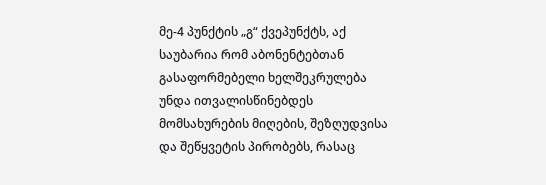მე-4 პუნქტის „გ“ ქვეპუნქტს, აქ საუბარია რომ აბონენტებთან გასაფორმებელი ხელშეკრულება უნდა ითვალისწინებდეს მომსახურების მიღების, შეზღუდვისა და შეწყვეტის პირობებს, რასაც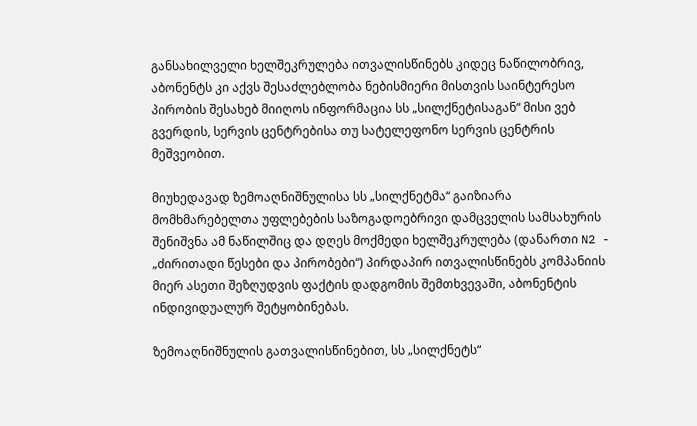განსახილველი ხელშეკრულება ითვალისწინებს კიდეც ნაწილობრივ, აბონენტს კი აქვს შესაძლებლობა ნებისმიერი მისთვის საინტერესო პირობის შესახებ მიიღოს ინფორმაცია სს „სილქნეტისაგან“ მისი ვებ გვერდის, სერვის ცენტრებისა თუ სატელეფონო სერვის ცენტრის მეშვეობით.

მიუხედავად ზემოაღნიშნულისა სს „სილქნეტმა“ გაიზიარა მომხმარებელთა უფლებების საზოგადოებრივი დამცველის სამსახურის შენიშვნა ამ ნაწილშიც და დღეს მოქმედი ხელშეკრულება (დანართი N2 - „ძირითადი წესები და პირობები“) პირდაპირ ითვალისწინებს კომპანიის მიერ ასეთი შეზღუდვის ფაქტის დადგომის შემთხვევაში, აბონენტის ინდივიდუალურ შეტყობინებას.

ზემოაღნიშნულის გათვალისწინებით, სს „სილქნეტს“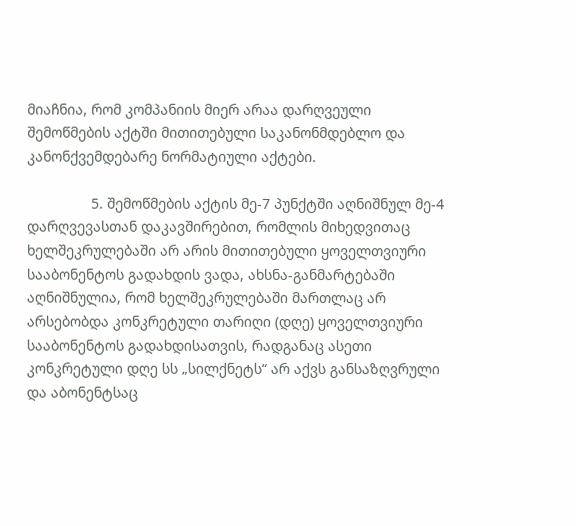მიაჩნია, რომ კომპანიის მიერ არაა დარღვეული შემოწმების აქტში მითითებული საკანონმდებლო და კანონქვემდებარე ნორმატიული აქტები.

                5. შემოწმების აქტის მე-7 პუნქტში აღნიშნულ მე-4 დარღვევასთან დაკავშირებით, რომლის მიხედვითაც ხელშეკრულებაში არ არის მითითებული ყოველთვიური სააბონენტოს გადახდის ვადა, ახსნა-განმარტებაში აღნიშნულია, რომ ხელშეკრულებაში მართლაც არ არსებობდა კონკრეტული თარიღი (დღე) ყოველთვიური სააბონენტოს გადახდისათვის, რადგანაც ასეთი კონკრეტული დღე სს „სილქნეტს“ არ აქვს განსაზღვრული და აბონენტსაც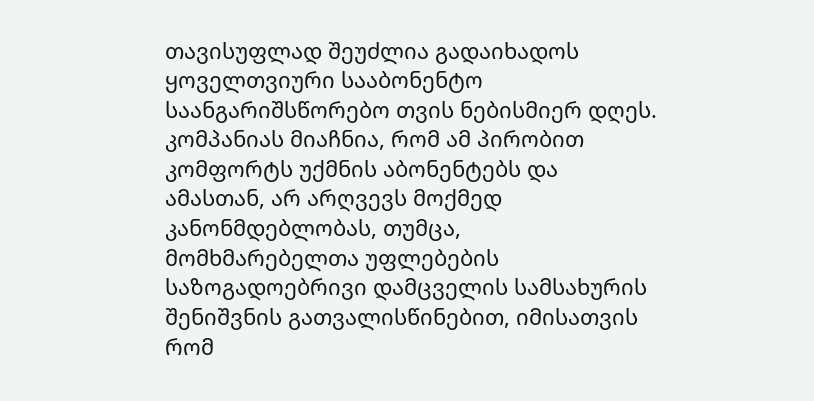თავისუფლად შეუძლია გადაიხადოს ყოველთვიური სააბონენტო საანგარიშსწორებო თვის ნებისმიერ დღეს. კომპანიას მიაჩნია, რომ ამ პირობით კომფორტს უქმნის აბონენტებს და ამასთან, არ არღვევს მოქმედ კანონმდებლობას, თუმცა, მომხმარებელთა უფლებების საზოგადოებრივი დამცველის სამსახურის შენიშვნის გათვალისწინებით, იმისათვის რომ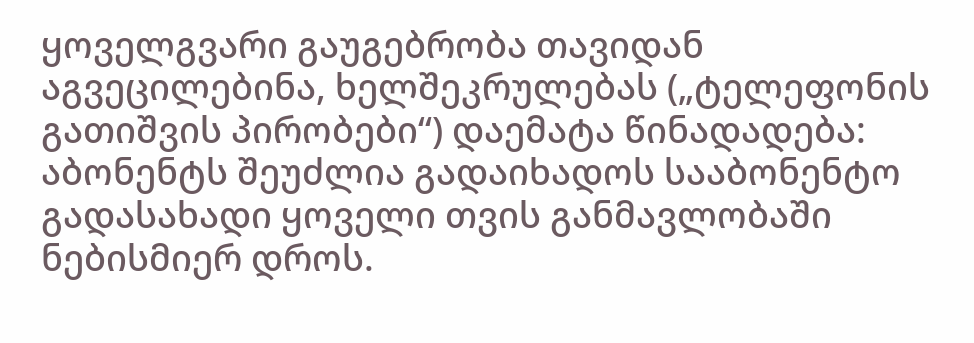ყოველგვარი გაუგებრობა თავიდან აგვეცილებინა, ხელშეკრულებას („ტელეფონის გათიშვის პირობები“) დაემატა წინადადება: აბონენტს შეუძლია გადაიხადოს სააბონენტო გადასახადი ყოველი თვის განმავლობაში ნებისმიერ დროს.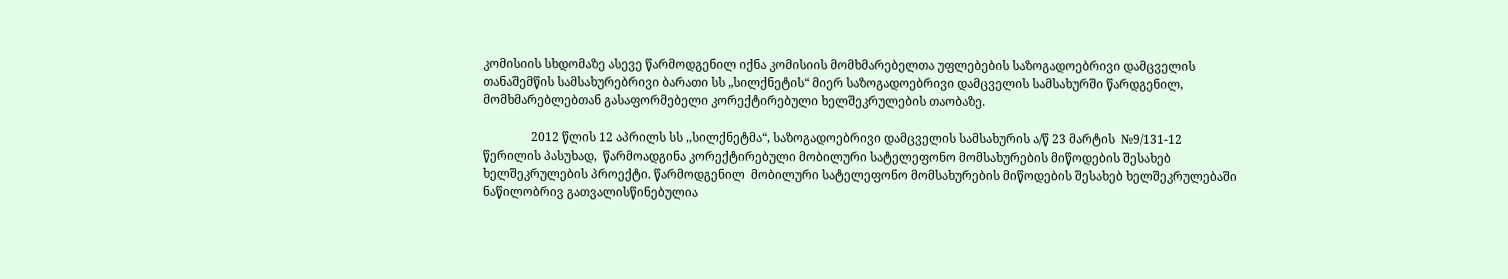კომისიის სხდომაზე ასევე წარმოდგენილ იქნა კომისიის მომხმარებელთა უფლებების საზოგადოებრივი დამცველის თანაშემწის სამსახურებრივი ბარათი სს „სილქნეტის“ მიერ საზოგადოებრივი დამცველის სამსახურში წარდგენილ, მომხმარებლებთან გასაფორმებელი კორექტირებული ხელშეკრულების თაობაზე.

                2012 წლის 12 აპრილს სს ,,სილქნეტმა“, საზოგადოებრივი დამცველის სამსახურის ა/წ 23 მარტის  №9/131-12 წერილის პასუხად,  წარმოადგინა კორექტირებული მობილური სატელეფონო მომსახურების მიწოდების შესახებ ხელშეკრულების პროექტი. წარმოდგენილ  მობილური სატელეფონო მომსახურების მიწოდების შესახებ ხელშეკრულებაში ნაწილობრივ გათვალისწინებულია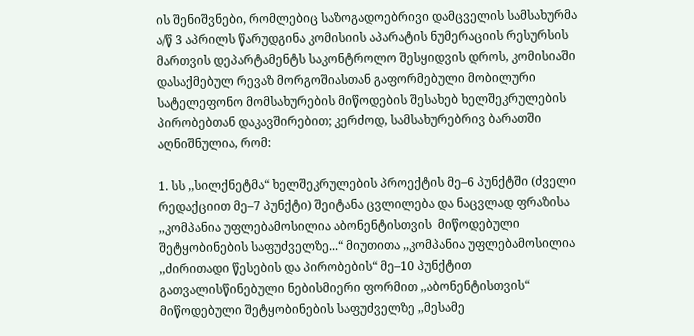ის შენიშვნები, რომლებიც საზოგადოებრივი დამცველის სამსახურმა ა/წ 3 აპრილს წარუდგინა კომისიის აპარატის ნუმერაციის რესურსის მართვის დეპარტამენტს საკონტროლო შესყიდვის დროს, კომისიაში დასაქმებულ რევაზ მორგოშიასთან გაფორმებული მობილური სატელეფონო მომსახურების მიწოდების შესახებ ხელშეკრულების პირობებთან დაკავშირებით; კერძოდ, სამსახურებრივ ბარათში აღნიშნულია, რომ:

1. სს ,,სილქნეტმა“ ხელშეკრულების პროექტის მე–6 პუნქტში (ძველი რედაქციით მე–7 პუნქტი) შეიტანა ცვლილება და ნაცვლად ფრაზისა ,,კომპანია უფლებამოსილია აბონენტისთვის  მიწოდებული შეტყობინების საფუძველზე...“ მიუთითა ,,კომპანია უფლებამოსილია ,,ძირითადი წესების და პირობების“ მე–10 პუნქტით გათვალისწინებული ნებისმიერი ფორმით ,,აბონენტისთვის“ მიწოდებული შეტყობინების საფუძველზე ,,მესამე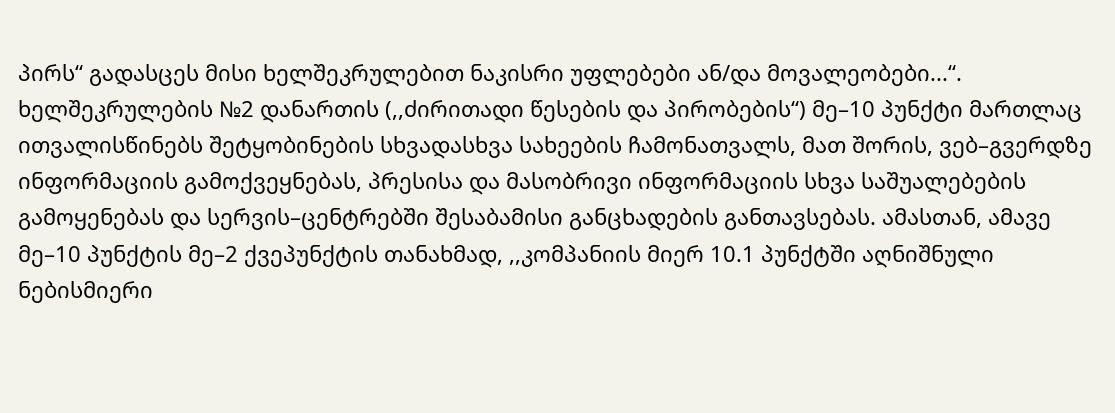პირს“ გადასცეს მისი ხელშეკრულებით ნაკისრი უფლებები ან/და მოვალეობები...“. ხელშეკრულების №2 დანართის (,,ძირითადი წესების და პირობების“) მე–10 პუნქტი მართლაც ითვალისწინებს შეტყობინების სხვადასხვა სახეების ჩამონათვალს, მათ შორის, ვებ–გვერდზე ინფორმაციის გამოქვეყნებას, პრესისა და მასობრივი ინფორმაციის სხვა საშუალებების გამოყენებას და სერვის–ცენტრებში შესაბამისი განცხადების განთავსებას. ამასთან, ამავე მე–10 პუნქტის მე–2 ქვეპუნქტის თანახმად, ,,კომპანიის მიერ 10.1 პუნქტში აღნიშნული ნებისმიერი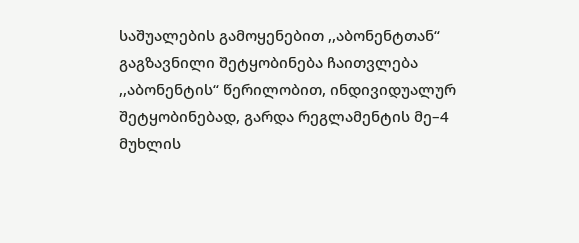საშუალების გამოყენებით ,,აბონენტთან“ გაგზავნილი შეტყობინება ჩაითვლება ,,აბონენტის“ წერილობით, ინდივიდუალურ შეტყობინებად, გარდა რეგლამენტის მე–4 მუხლის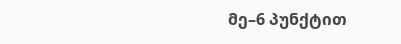მე–6 პუნქტით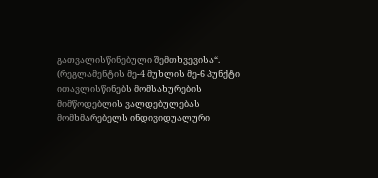გათვალისწინებული შემთხვევისა“. (რეგლამენტის მე-4 მუხლის მე-6 პუნქტი ითავლისწინებს მომსახურების მიმწოდებლის ვალდებულებას მომხმარებელს ინდივიდუალური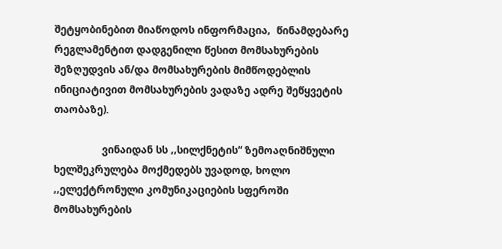შეტყობინებით მიაწოდოს ინფორმაცია,  წინამდებარე რეგლამენტით დადგენილი წესით მომსახურების შეზღუდვის ან/და მომსახურების მიმწოდებლის ინიციატივით მომსახურების ვადაზე ადრე შეწყვეტის თაობაზე).

                ვინაიდან სს ,,სილქნეტის“ ზემოაღნიშნული ხელშეკრულება მოქმედებს უვადოდ, ხოლო ,,ელექტრონული კომუნიკაციების სფეროში მომსახურების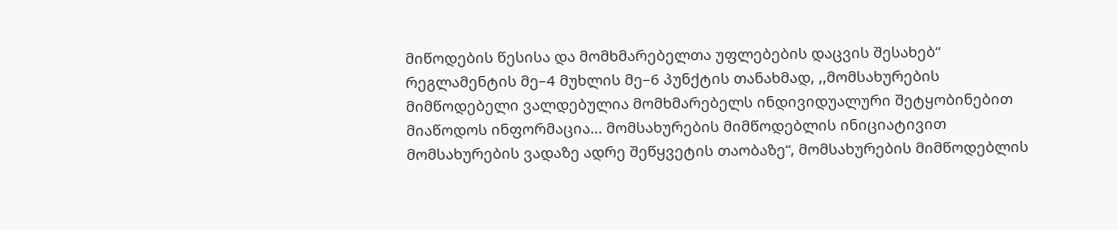მიწოდების წესისა და მომხმარებელთა უფლებების დაცვის შესახებ“ რეგლამენტის მე–4 მუხლის მე–6 პუნქტის თანახმად, ,,მომსახურების მიმწოდებელი ვალდებულია მომხმარებელს ინდივიდუალური შეტყობინებით მიაწოდოს ინფორმაცია... მომსახურების მიმწოდებლის ინიციატივით მომსახურების ვადაზე ადრე შეწყვეტის თაობაზე“, მომსახურების მიმწოდებლის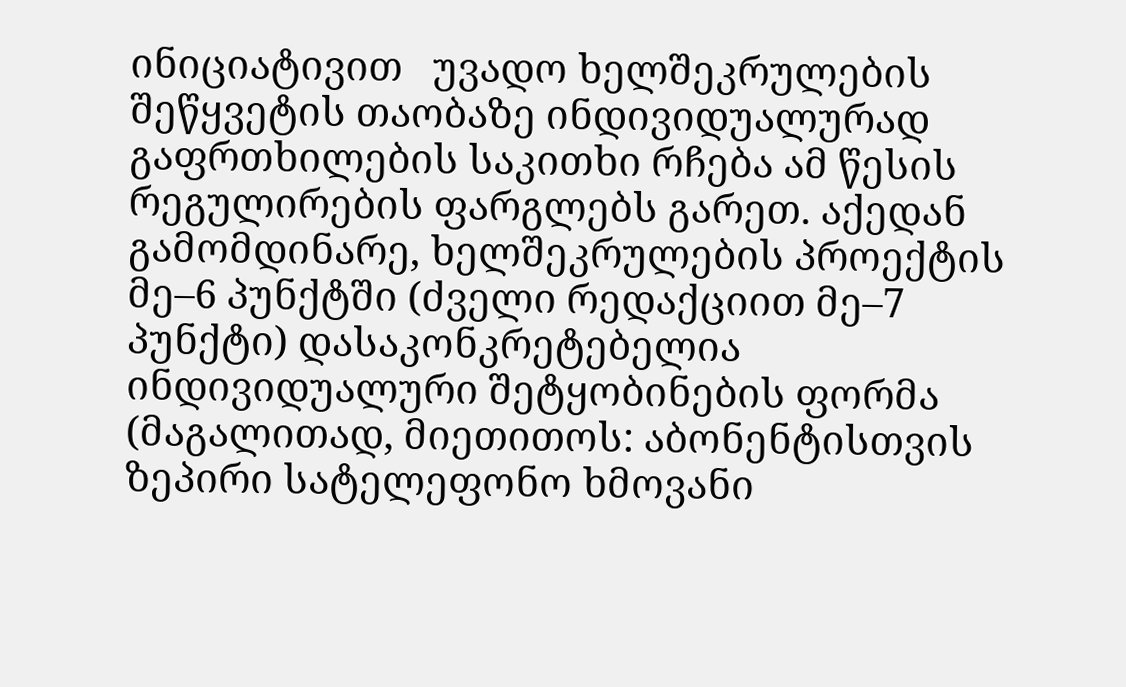ინიციატივით   უვადო ხელშეკრულების შეწყვეტის თაობაზე ინდივიდუალურად გაფრთხილების საკითხი რჩება ამ წესის რეგულირების ფარგლებს გარეთ. აქედან გამომდინარე, ხელშეკრულების პროექტის მე–6 პუნქტში (ძველი რედაქციით მე–7 პუნქტი) დასაკონკრეტებელია ინდივიდუალური შეტყობინების ფორმა (მაგალითად, მიეთითოს: აბონენტისთვის ზეპირი სატელეფონო ხმოვანი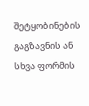შეტყობინების გაგზავნის ან სხვა ფორმის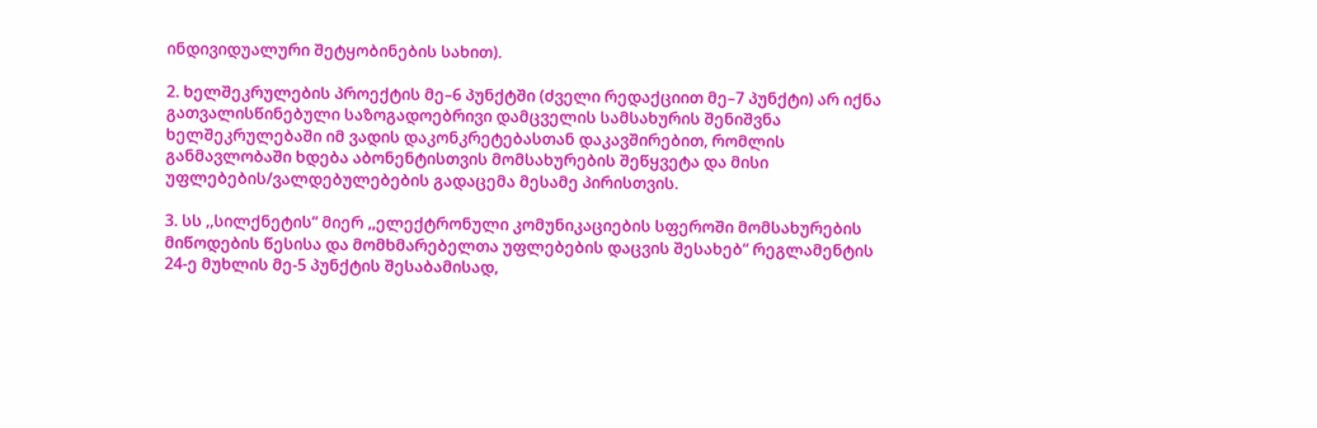ინდივიდუალური შეტყობინების სახით).

2. ხელშეკრულების პროექტის მე–6 პუნქტში (ძველი რედაქციით მე–7 პუნქტი) არ იქნა გათვალისწინებული საზოგადოებრივი დამცველის სამსახურის შენიშვნა ხელშეკრულებაში იმ ვადის დაკონკრეტებასთან დაკავშირებით, რომლის განმავლობაში ხდება აბონენტისთვის მომსახურების შეწყვეტა და მისი უფლებების/ვალდებულებების გადაცემა მესამე პირისთვის.

3. სს ,,სილქნეტის“ მიერ ,,ელექტრონული კომუნიკაციების სფეროში მომსახურების მიწოდების წესისა და მომხმარებელთა უფლებების დაცვის შესახებ“ რეგლამენტის 24-ე მუხლის მე-5 პუნქტის შესაბამისად,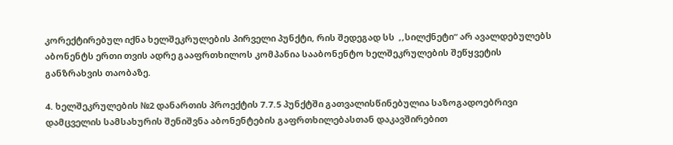კორექტირებულ იქნა ხელშეკრულების პირველი პუნქტი, რის შედეგად სს  ,,სილქნეტი“ არ ავალდებულებს აბონენტს ერთი თვის ადრე გააფრთხილოს კომპანია სააბონენტო ხელშეკრულების შეწყვეტის განზრახვის თაობაზე.

4. ხელშეკრულების №2 დანართის პროექტის 7.7.5 პუნქტში გათვალისწინებულია საზოგადოებრივი დამცველის სამსახურის შენიშვნა აბონენტების გაფრთხილებასთან დაკავშირებით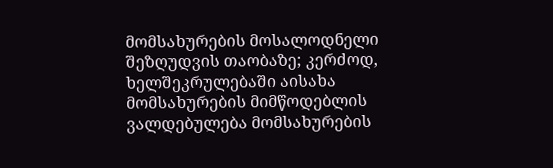მომსახურების მოსალოდნელი შეზღუდვის თაობაზე; კერძოდ, ხელშეკრულებაში აისახა მომსახურების მიმწოდებლის ვალდებულება მომსახურების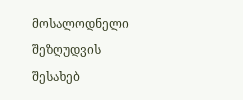მოსალოდნელი შეზღუდვის შესახებ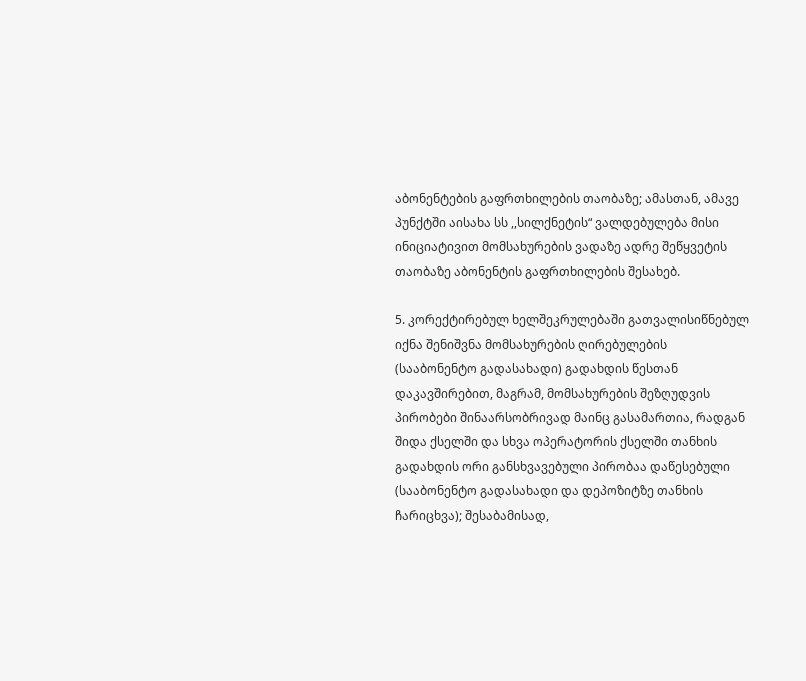აბონენტების გაფრთხილების თაობაზე; ამასთან, ამავე პუნქტში აისახა სს ,,სილქნეტის“ ვალდებულება მისი ინიციატივით მომსახურების ვადაზე ადრე შეწყვეტის თაობაზე აბონენტის გაფრთხილების შესახებ.

5. კორექტირებულ ხელშეკრულებაში გათვალისიწნებულ იქნა შენიშვნა მომსახურების ღირებულების (სააბონენტო გადასახადი) გადახდის წესთან დაკავშირებით, მაგრამ, მომსახურების შეზღუდვის პირობები შინაარსობრივად მაინც გასამართია, რადგან შიდა ქსელში და სხვა ოპერატორის ქსელში თანხის გადახდის ორი განსხვავებული პირობაა დაწესებული (სააბონენტო გადასახადი და დეპოზიტზე თანხის ჩარიცხვა); შესაბამისად,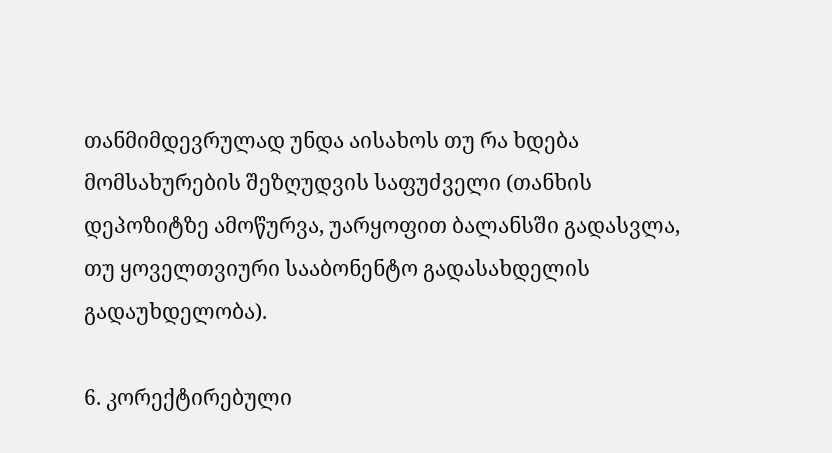თანმიმდევრულად უნდა აისახოს თუ რა ხდება მომსახურების შეზღუდვის საფუძველი (თანხის დეპოზიტზე ამოწურვა, უარყოფით ბალანსში გადასვლა, თუ ყოველთვიური სააბონენტო გადასახდელის გადაუხდელობა).

6. კორექტირებული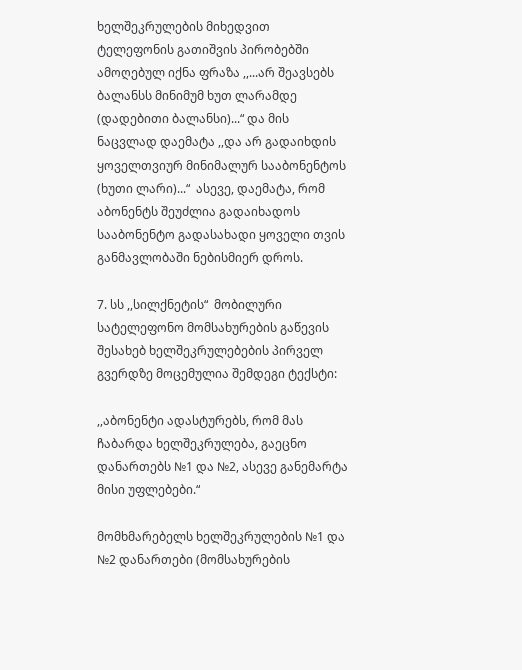ხელშეკრულების მიხედვით ტელეფონის გათიშვის პირობებში ამოღებულ იქნა ფრაზა ,,...არ შეავსებს ბალანსს მინიმუმ ხუთ ლარამდე (დადებითი ბალანსი)...“ და მის ნაცვლად დაემატა ,,და არ გადაიხდის ყოველთვიურ მინიმალურ სააბონენტოს (ხუთი ლარი)...“  ასევე, დაემატა, რომ აბონენტს შეუძლია გადაიხადოს სააბონენტო გადასახადი ყოველი თვის განმავლობაში ნებისმიერ დროს.

7. სს ,,სილქნეტის“  მობილური სატელეფონო მომსახურების გაწევის შესახებ ხელშეკრულებების პირველ გვერდზე მოცემულია შემდეგი ტექსტი:

,,აბონენტი ადასტურებს, რომ მას ჩაბარდა ხელშეკრულება, გაეცნო დანართებს №1 და №2, ასევე განემარტა მისი უფლებები.“

მომხმარებელს ხელშეკრულების №1 და №2 დანართები (მომსახურების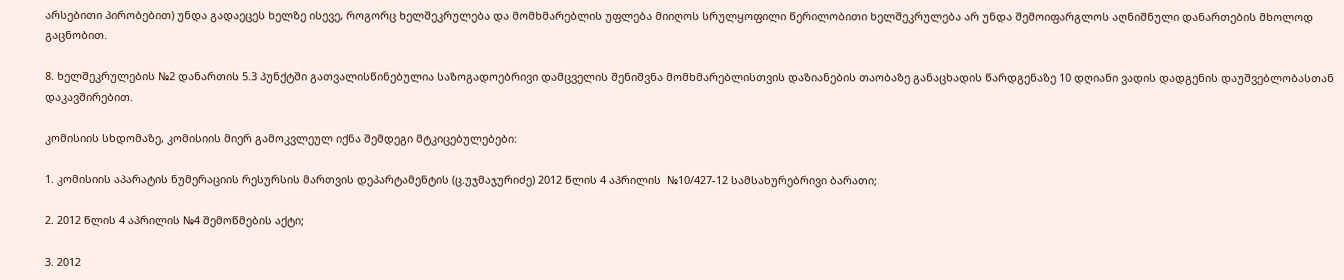არსებითი პირობებით) უნდა გადაეცეს ხელზე ისევე, როგორც ხელშეკრულება და მომხმარებლის უფლება მიიღოს სრულყოფილი წერილობითი ხელშეკრულება არ უნდა შემოიფარგლოს აღნიშნული დანართების მხოლოდ  გაცნობით.

8. ხელშეკრულების №2 დანართის 5.3 პუნქტში გათვალისწინებულია საზოგადოებრივი დამცველის შენიშვნა მომხმარებლისთვის დაზიანების თაობაზე განაცხადის წარდგენაზე 10 დღიანი ვადის დადგენის დაუშვებლობასთან დაკავშირებით.

კომისიის სხდომაზე, კომისიის მიერ გამოკვლეულ იქნა შემდეგი მტკიცებულებები:

1. კომისიის აპარატის ნუმერაციის რესურსის მართვის დეპარტამენტის (ც.უჯმაჯურიძე) 2012 წლის 4 აპრილის  №10/427-12 სამსახურებრივი ბარათი;

2. 2012 წლის 4 აპრილის №4 შემოწმების აქტი;

3. 2012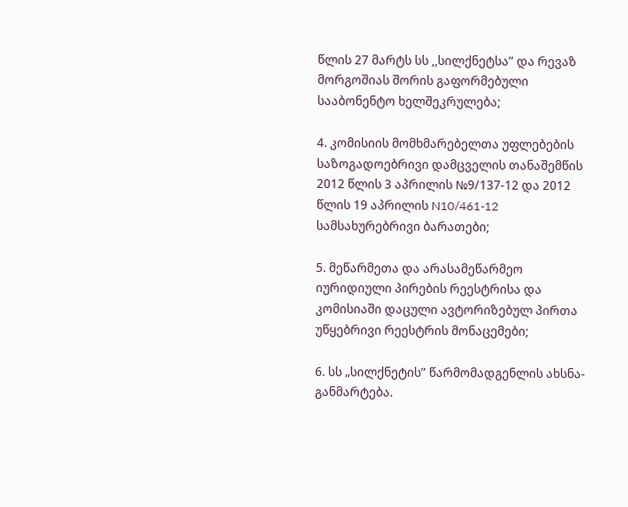წლის 27 მარტს სს ,,სილქნეტსა” და რევაზ მორგოშიას შორის გაფორმებული სააბონენტო ხელშეკრულება;

4. კომისიის მომხმარებელთა უფლებების საზოგადოებრივი დამცველის თანაშემწის 2012 წლის 3 აპრილის №9/137-12 და 2012 წლის 19 აპრილის N10/461-12 სამსახურებრივი ბარათები;

5. მეწარმეთა და არასამეწარმეო იურიდიული პირების რეესტრისა და კომისიაში დაცული ავტორიზებულ პირთა უწყებრივი რეესტრის მონაცემები;

6. სს „სილქნეტის” წარმომადგენლის ახსნა-განმარტება.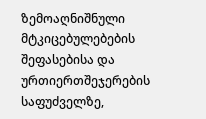ზემოაღნიშნული მტკიცებულებების შეფასებისა და ურთიერთშეჯერების საფუძველზე,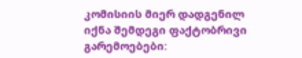კომისიის მიერ დადგენილ იქნა შემდეგი ფაქტობრივი გარემოებები: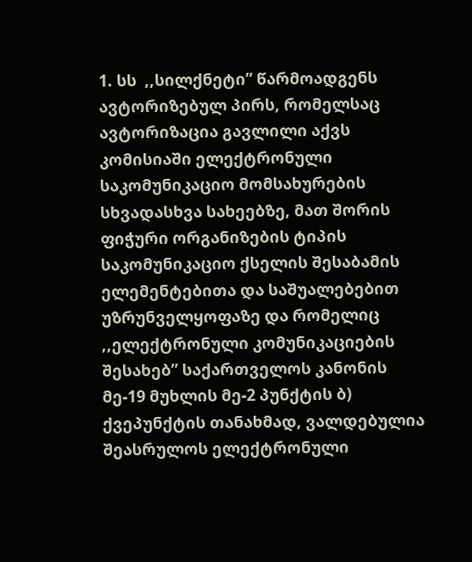1. სს  ,,სილქნეტი” წარმოადგენს ავტორიზებულ პირს, რომელსაც ავტორიზაცია გავლილი აქვს კომისიაში ელექტრონული საკომუნიკაციო მომსახურების სხვადასხვა სახეებზე, მათ შორის ფიჭური ორგანიზების ტიპის საკომუნიკაციო ქსელის შესაბამის ელემენტებითა და საშუალებებით უზრუნველყოფაზე და რომელიც ,,ელექტრონული კომუნიკაციების შესახებ” საქართველოს კანონის მე-19 მუხლის მე-2 პუნქტის ბ) ქვეპუნქტის თანახმად, ვალდებულია შეასრულოს ელექტრონული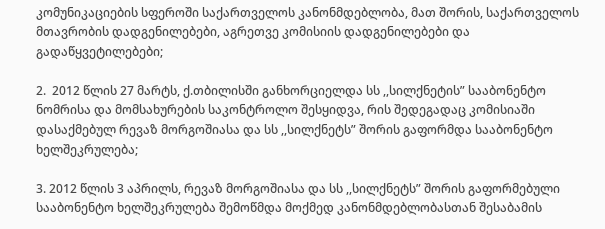კომუნიკაციების სფეროში საქართველოს კანონმდებლობა, მათ შორის, საქართველოს მთავრობის დადგენილებები, აგრეთვე კომისიის დადგენილებები და გადაწყვეტილებები;

2.  2012 წლის 27 მარტს, ქ.თბილისში განხორციელდა სს ,,სილქნეტის” სააბონენტო ნომრისა და მომსახურების საკონტროლო შესყიდვა, რის შედეგადაც კომისიაში დასაქმებულ რევაზ მორგოშიასა და სს ,,სილქნეტს” შორის გაფორმდა სააბონენტო ხელშეკრულება;

3. 2012 წლის 3 აპრილს, რევაზ მორგოშიასა და სს ,,სილქნეტს” შორის გაფორმებული სააბონენტო ხელშეკრულება შემოწმდა მოქმედ კანონმდებლობასთან შესაბამის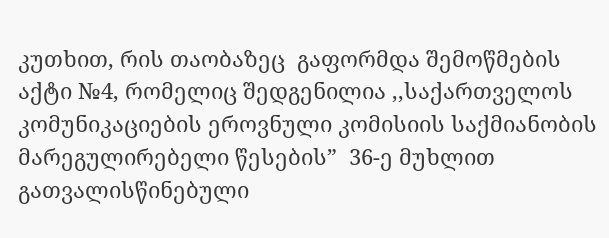კუთხით, რის თაობაზეც  გაფორმდა შემოწმების აქტი №4, რომელიც შედგენილია ,,საქართველოს კომუნიკაციების ეროვნული კომისიის საქმიანობის მარეგულირებელი წესების”  36-ე მუხლით გათვალისწინებული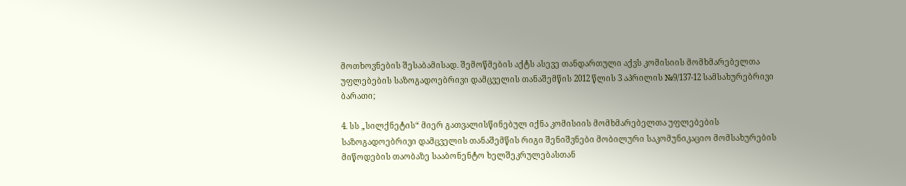მოთხოვნების შესაბამისად. შემოწმების აქტს ასევე თანდართული აქვს კომისიის მომხმარებელთა უფლებების საზოგადოებრივი დამცველის თანაშემწის 2012 წლის 3 აპრილის №9/137-12 სამსახურებრივი ბარათი;

4. სს „სილქნეტის“ მიერ გათვალისწინებულ იქნა კომისიის მომხმარებელთა უფლებების საზოგადოებრივი დამცველის თანაშემწის რიგი შენიშვნები მობილური საკომუნიკაციო მომსახურების მიწოდების თაობაზე სააბონენტო ხელშეკრულებასთან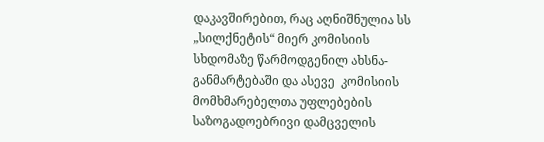დაკავშირებით, რაც აღნიშნულია სს „სილქნეტის“ მიერ კომისიის სხდომაზე წარმოდგენილ ახსნა-განმარტებაში და ასევე  კომისიის მომხმარებელთა უფლებების საზოგადოებრივი დამცველის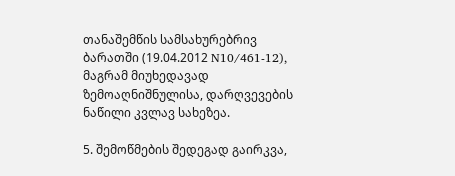თანაშემწის სამსახურებრივ ბარათში (19.04.2012 N10/461-12), მაგრამ მიუხედავად ზემოაღნიშნულისა, დარღვევების ნაწილი კვლავ სახეზეა.

5. შემოწმების შედეგად გაირკვა,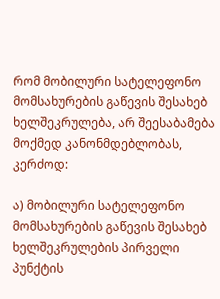რომ მობილური სატელეფონო მომსახურების გაწევის შესახებ ხელშეკრულება, არ შეესაბამება მოქმედ კანონმდებლობას,  კერძოდ:

ა) მობილური სატელეფონო მომსახურების გაწევის შესახებ ხელშეკრულების პირველი პუნქტის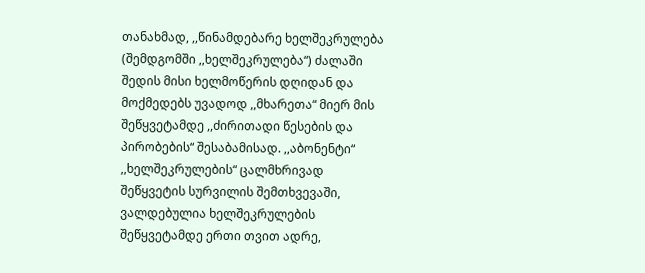თანახმად, ,,წინამდებარე ხელშეკრულება (შემდგომში ,,ხელშეკრულება“) ძალაში შედის მისი ხელმოწერის დღიდან და მოქმედებს უვადოდ ,,მხარეთა“ მიერ მის შეწყვეტამდე ,,ძირითადი წესების და პირობების“ შესაბამისად. ,,აბონენტი“ ,,ხელშეკრულების“ ცალმხრივად შეწყვეტის სურვილის შემთხვევაში, ვალდებულია ხელშეკრულების შეწყვეტამდე ერთი თვით ადრე,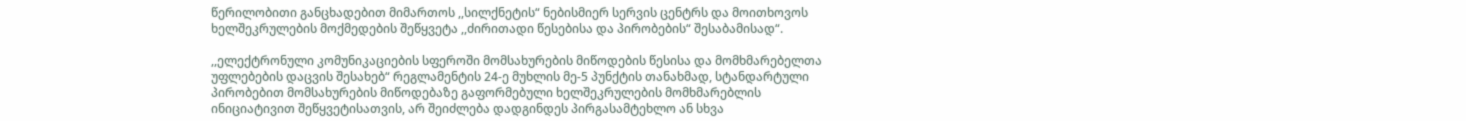წერილობითი განცხადებით მიმართოს ,,სილქნეტის“ ნებისმიერ სერვის ცენტრს და მოითხოვოს ხელშეკრულების მოქმედების შეწყვეტა ,,ძირითადი წესებისა და პირობების“ შესაბამისად“.

,,ელექტრონული კომუნიკაციების სფეროში მომსახურების მიწოდების წესისა და მომხმარებელთა უფლებების დაცვის შესახებ“ რეგლამენტის 24-ე მუხლის მე-5 პუნქტის თანახმად, სტანდარტული პირობებით მომსახურების მიწოდებაზე გაფორმებული ხელშეკრულების მომხმარებლის ინიციატივით შეწყვეტისათვის, არ შეიძლება დადგინდეს პირგასამტეხლო ან სხვა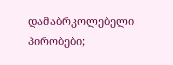დამაბრკოლებელი პირობები;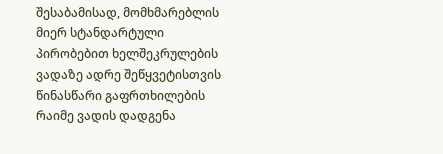შესაბამისად, მომხმარებლის მიერ სტანდარტული პირობებით ხელშეკრულების ვადაზე ადრე შეწყვეტისთვის წინასწარი გაფრთხილების რაიმე ვადის დადგენა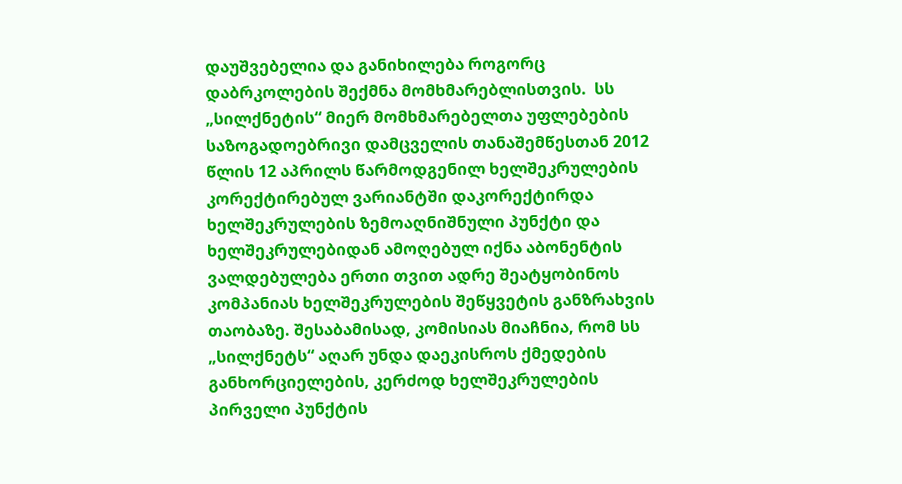დაუშვებელია და განიხილება როგორც დაბრკოლების შექმნა მომხმარებლისთვის.  სს „სილქნეტის“ მიერ მომხმარებელთა უფლებების საზოგადოებრივი დამცველის თანაშემწესთან 2012 წლის 12 აპრილს წარმოდგენილ ხელშეკრულების კორექტირებულ ვარიანტში დაკორექტირდა ხელშეკრულების ზემოაღნიშნული პუნქტი და ხელშეკრულებიდან ამოღებულ იქნა აბონენტის ვალდებულება ერთი თვით ადრე შეატყობინოს კომპანიას ხელშეკრულების შეწყვეტის განზრახვის თაობაზე. შესაბამისად, კომისიას მიაჩნია, რომ სს „სილქნეტს“ აღარ უნდა დაეკისროს ქმედების განხორციელების, კერძოდ ხელშეკრულების პირველი პუნქტის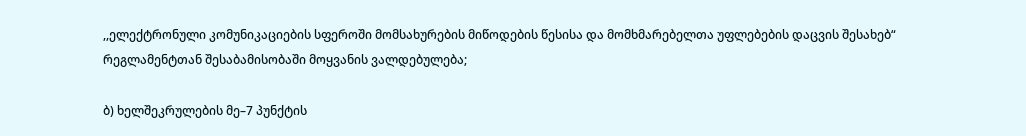,,ელექტრონული კომუნიკაციების სფეროში მომსახურების მიწოდების წესისა და მომხმარებელთა უფლებების დაცვის შესახებ“ რეგლამენტთან შესაბამისობაში მოყვანის ვალდებულება;

ბ) ხელშეკრულების მე–7 პუნქტის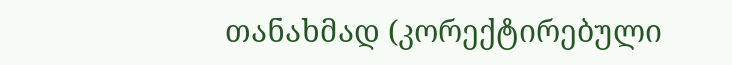თანახმად (კორექტირებული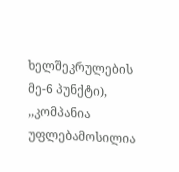ხელშეკრულების მე-6 პუნქტი), ,,კომპანია უფლებამოსილია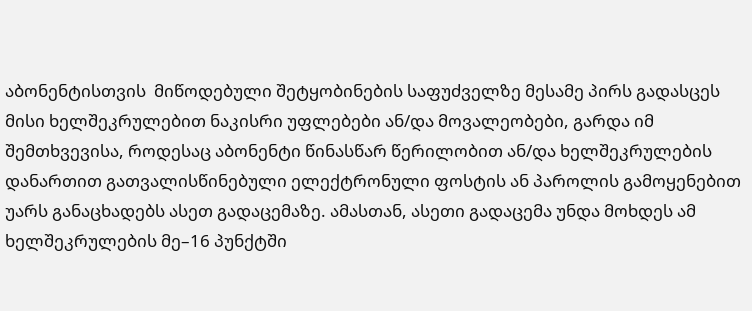აბონენტისთვის  მიწოდებული შეტყობინების საფუძველზე მესამე პირს გადასცეს მისი ხელშეკრულებით ნაკისრი უფლებები ან/და მოვალეობები, გარდა იმ შემთხვევისა, როდესაც აბონენტი წინასწარ წერილობით ან/და ხელშეკრულების დანართით გათვალისწინებული ელექტრონული ფოსტის ან პაროლის გამოყენებით უარს განაცხადებს ასეთ გადაცემაზე. ამასთან, ასეთი გადაცემა უნდა მოხდეს ამ ხელშეკრულების მე–16 პუნქტში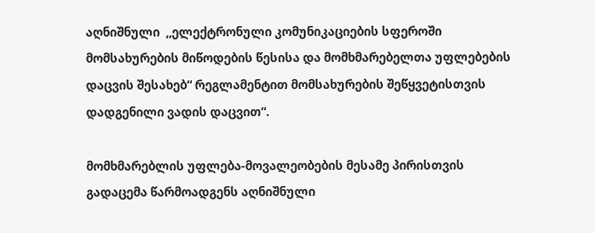აღნიშნული  ,,ელექტრონული კომუნიკაციების სფეროში მომსახურების მიწოდების წესისა და მომხმარებელთა უფლებების დაცვის შესახებ“ რეგლამენტით მომსახურების შეწყვეტისთვის დადგენილი ვადის დაცვით“.

მომხმარებლის უფლება-მოვალეობების მესამე პირისთვის გადაცემა წარმოადგენს აღნიშნული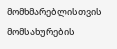მომხმარებლისთვის მომსახურების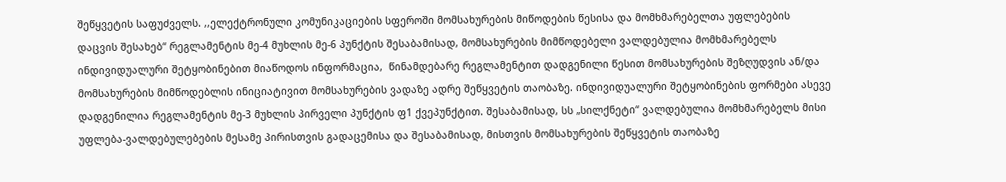შეწყვეტის საფუძველს. ,,ელექტრონული კომუნიკაციების სფეროში მომსახურების მიწოდების წესისა და მომხმარებელთა უფლებების დაცვის შესახებ“ რეგლამენტის მე-4 მუხლის მე-6 პუნქტის შესაბამისად, მომსახურების მიმწოდებელი ვალდებულია მომხმარებელს ინდივიდუალური შეტყობინებით მიაწოდოს ინფორმაცია,  წინამდებარე რეგლამენტით დადგენილი წესით მომსახურების შეზღუდვის ან/და მომსახურების მიმწოდებლის ინიციატივით მომსახურების ვადაზე ადრე შეწყვეტის თაობაზე. ინდივიდუალური შეტყობინების ფორმები ასევე დადგენილია რეგლამენტის მე-3 მუხლის პირველი პუნქტის ფ1 ქვეპუნქტით. შესაბამისად, სს „სილქნეტი“ ვალდებულია მომხმარებელს მისი უფლება-ვალდებულებების მესამე პირისთვის გადაცემისა და შესაბამისად, მისთვის მომსახურების შეწყვეტის თაობაზე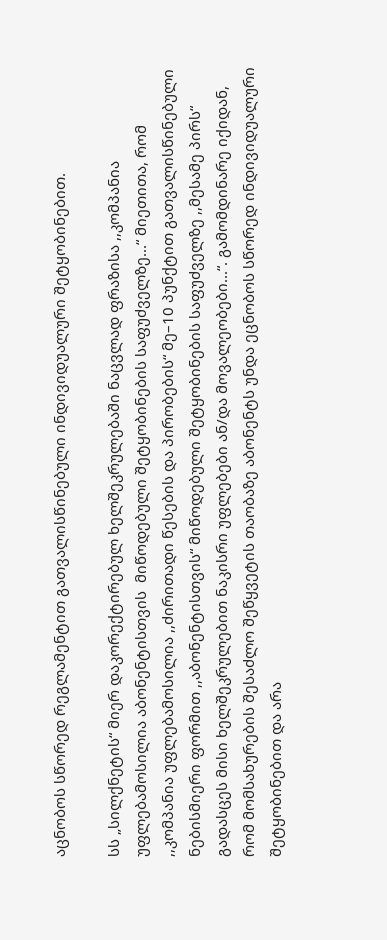აცნობოს სწორედ რეგლამენტით გათვალისწინებული ინდივიდუალური შეტყობინებით.

სს „სილქნეტის“ მიერ დაკორექტირებულ ხელშეკრულებაში ნაცვლად ფრაზისა ,,კომპანია უფლებამოსილია აბონენტისთვის  მიწოდებული შეტყობინების საფუძველზე...“ მიეთითა, რომ ,,კომპანია უფლებამოსილია ,,ძირითადი წესების და პირობების“ მე–10 პუნქტით გათვალისწინებული ნებისმიერი ფორმით ,,აბონენტისთვის“ მიწოდებული შეტყობინების საფუძველზე ,,მესამე პირს“ გადასცეს მისი ხელშეკრულებით ნაკისრი უფლებები ან/და მოვალეობები...“. გამომდინარე იქიდან, რომ მომსახურების შესაძლო შეწყვეტის თაობაზე აბონენტს უნდა ეცნობოს სწორედ ინდივიდუალური შეტყობინებით და არა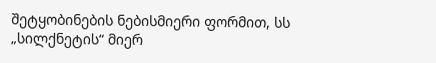შეტყობინების ნებისმიერი ფორმით, სს „სილქნეტის“ მიერ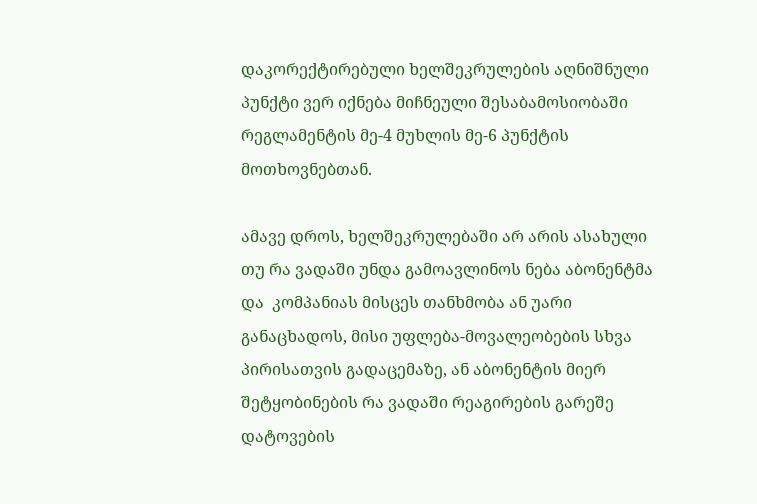დაკორექტირებული ხელშეკრულების აღნიშნული პუნქტი ვერ იქნება მიჩნეული შესაბამოსიობაში რეგლამენტის მე-4 მუხლის მე-6 პუნქტის მოთხოვნებთან.

ამავე დროს, ხელშეკრულებაში არ არის ასახული თუ რა ვადაში უნდა გამოავლინოს ნება აბონენტმა და  კომპანიას მისცეს თანხმობა ან უარი განაცხადოს, მისი უფლება-მოვალეობების სხვა პირისათვის გადაცემაზე, ან აბონენტის მიერ შეტყობინების რა ვადაში რეაგირების გარეშე დატოვების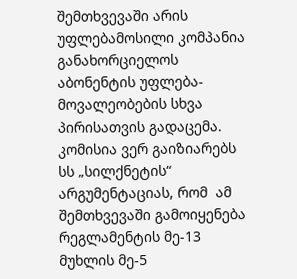შემთხვევაში არის უფლებამოსილი კომპანია განახორციელოს აბონენტის უფლება-მოვალეობების სხვა პირისათვის გადაცემა. კომისია ვერ გაიზიარებს სს „სილქნეტის“ არგუმენტაციას, რომ  ამ შემთხვევაში გამოიყენება რეგლამენტის მე-13 მუხლის მე-5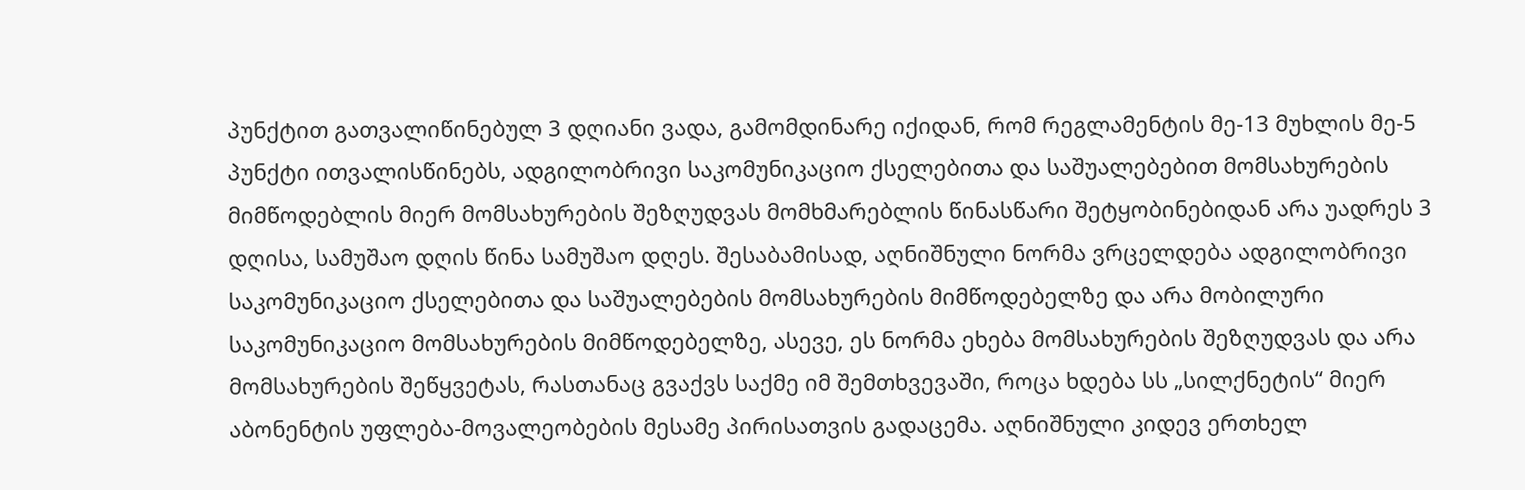პუნქტით გათვალიწინებულ 3 დღიანი ვადა, გამომდინარე იქიდან, რომ რეგლამენტის მე-13 მუხლის მე-5 პუნქტი ითვალისწინებს, ადგილობრივი საკომუნიკაციო ქსელებითა და საშუალებებით მომსახურების მიმწოდებლის მიერ მომსახურების შეზღუდვას მომხმარებლის წინასწარი შეტყობინებიდან არა უადრეს 3 დღისა, სამუშაო დღის წინა სამუშაო დღეს. შესაბამისად, აღნიშნული ნორმა ვრცელდება ადგილობრივი საკომუნიკაციო ქსელებითა და საშუალებების მომსახურების მიმწოდებელზე და არა მობილური საკომუნიკაციო მომსახურების მიმწოდებელზე, ასევე, ეს ნორმა ეხება მომსახურების შეზღუდვას და არა მომსახურების შეწყვეტას, რასთანაც გვაქვს საქმე იმ შემთხვევაში, როცა ხდება სს „სილქნეტის“ მიერ აბონენტის უფლება-მოვალეობების მესამე პირისათვის გადაცემა. აღნიშნული კიდევ ერთხელ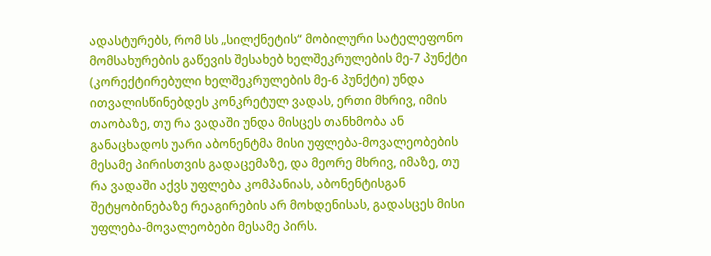ადასტურებს, რომ სს „სილქნეტის“ მობილური სატელეფონო მომსახურების გაწევის შესახებ ხელშეკრულების მე-7 პუნქტი (კორექტირებული ხელშეკრულების მე-6 პუნქტი) უნდა ითვალისწინებდეს კონკრეტულ ვადას, ერთი მხრივ, იმის თაობაზე, თუ რა ვადაში უნდა მისცეს თანხმობა ან განაცხადოს უარი აბონენტმა მისი უფლება-მოვალეობების მესამე პირისთვის გადაცემაზე, და მეორე მხრივ, იმაზე, თუ რა ვადაში აქვს უფლება კომპანიას, აბონენტისგან შეტყობინებაზე რეაგირების არ მოხდენისას, გადასცეს მისი უფლება-მოვალეობები მესამე პირს.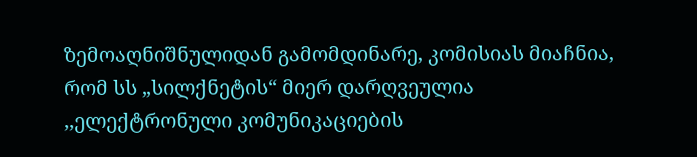ზემოაღნიშნულიდან გამომდინარე, კომისიას მიაჩნია, რომ სს „სილქნეტის“ მიერ დარღვეულია ,,ელექტრონული კომუნიკაციების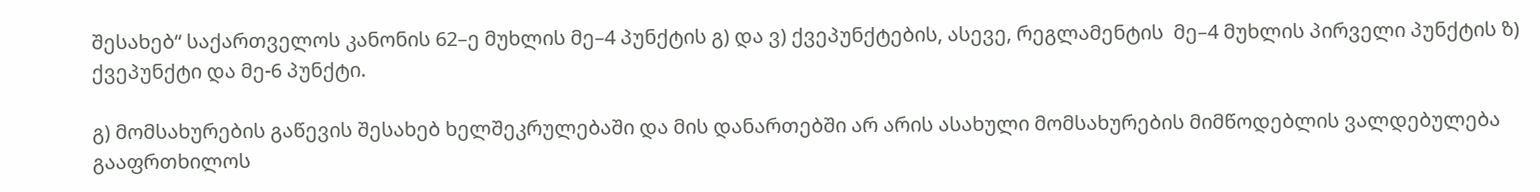შესახებ“ საქართველოს კანონის 62–ე მუხლის მე–4 პუნქტის გ) და ვ) ქვეპუნქტების, ასევე, რეგლამენტის  მე–4 მუხლის პირველი პუნქტის ზ) ქვეპუნქტი და მე-6 პუნქტი.

გ) მომსახურების გაწევის შესახებ ხელშეკრულებაში და მის დანართებში არ არის ასახული მომსახურების მიმწოდებლის ვალდებულება გააფრთხილოს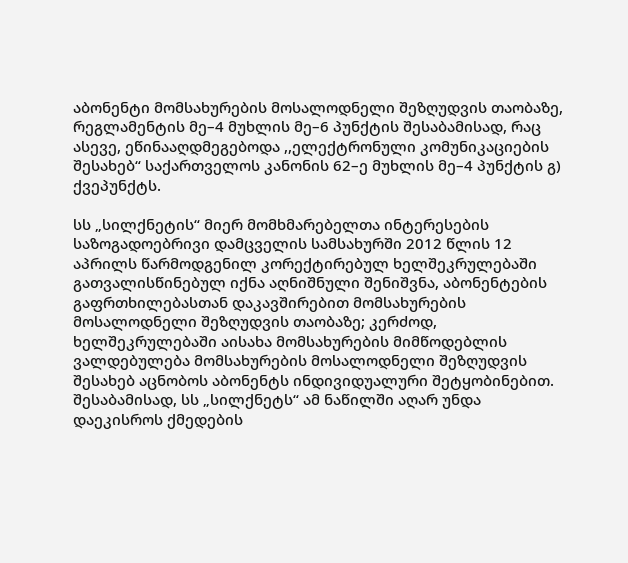აბონენტი მომსახურების მოსალოდნელი შეზღუდვის თაობაზე, რეგლამენტის მე–4 მუხლის მე–6 პუნქტის შესაბამისად, რაც ასევე, ეწინააღდმეგებოდა ,,ელექტრონული კომუნიკაციების შესახებ“ საქართველოს კანონის 62–ე მუხლის მე–4 პუნქტის გ) ქვეპუნქტს.

სს „სილქნეტის“ მიერ მომხმარებელთა ინტერესების საზოგადოებრივი დამცველის სამსახურში 2012 წლის 12 აპრილს წარმოდგენილ კორექტირებულ ხელშეკრულებაში გათვალისწინებულ იქნა აღნიშნული შენიშვნა, აბონენტების გაფრთხილებასთან დაკავშირებით მომსახურების მოსალოდნელი შეზღუდვის თაობაზე; კერძოდ, ხელშეკრულებაში აისახა მომსახურების მიმწოდებლის ვალდებულება მომსახურების მოსალოდნელი შეზღუდვის შესახებ აცნობოს აბონენტს ინდივიდუალური შეტყობინებით. შესაბამისად, სს „სილქნეტს“ ამ ნაწილში აღარ უნდა დაეკისროს ქმედების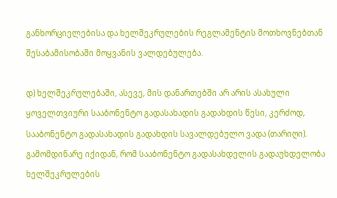განხორციელებისა და ხელშეკრულების რეგლამენტის მოთხოვნებთან შესაბამისობაში მოყვანის ვალდებულება.

დ) ხელშეკრულებაში, ასევე, მის დანართებში არ არის ასახული ყოველთვიური სააბონენტო გადასახადის გადახდის წესი, კერძოდ, სააბონენტო გადასახადის გადახდის სავალდებულო ვადა (თარიღი). გამომდინარე იქიდან, რომ სააბონენტო გადასახდელის გადაუხდელობა  ხელშეკრულების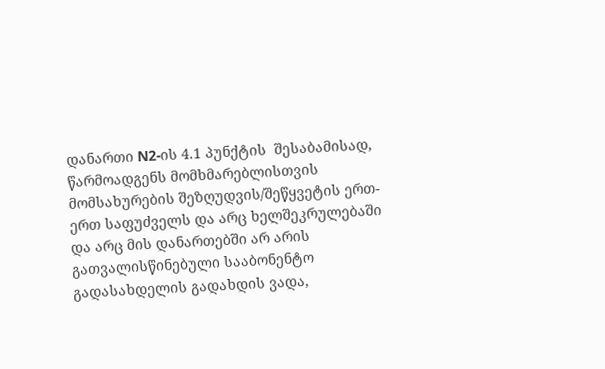დანართი N2-ის 4.1 პუნქტის  შესაბამისად, წარმოადგენს მომხმარებლისთვის მომსახურების შეზღუდვის/შეწყვეტის ერთ-ერთ საფუძველს და არც ხელშეკრულებაში და არც მის დანართებში არ არის გათვალისწინებული სააბონენტო გადასახდელის გადახდის ვადა,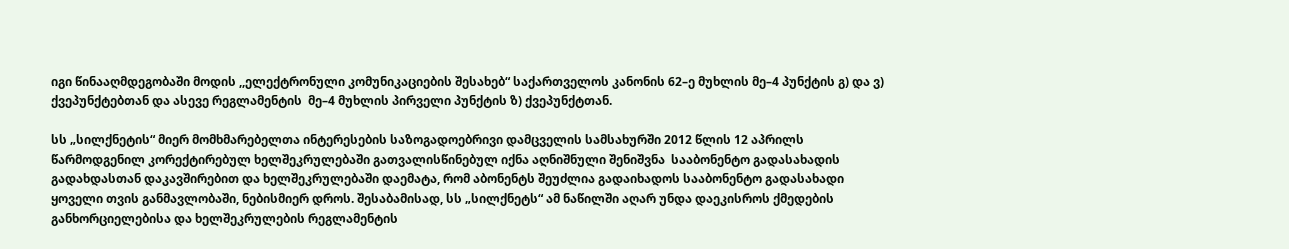იგი წინააღმდეგობაში მოდის ,,ელექტრონული კომუნიკაციების შესახებ“ საქართველოს კანონის 62–ე მუხლის მე–4 პუნქტის გ) და ვ) ქვეპუნქტებთან და ასევე რეგლამენტის  მე–4 მუხლის პირველი პუნქტის ზ) ქვეპუნქტთან.

სს „სილქნეტის“ მიერ მომხმარებელთა ინტერესების საზოგადოებრივი დამცველის სამსახურში 2012 წლის 12 აპრილს წარმოდგენილ კორექტირებულ ხელშეკრულებაში გათვალისწინებულ იქნა აღნიშნული შენიშვნა  სააბონენტო გადასახადის გადახდასთან დაკავშირებით და ხელშეკრულებაში დაემატა, რომ აბონენტს შეუძლია გადაიხადოს სააბონენტო გადასახადი ყოველი თვის განმავლობაში, ნებისმიერ დროს. შესაბამისად, სს „სილქნეტს“ ამ ნაწილში აღარ უნდა დაეკისროს ქმედების განხორციელებისა და ხელშეკრულების რეგლამენტის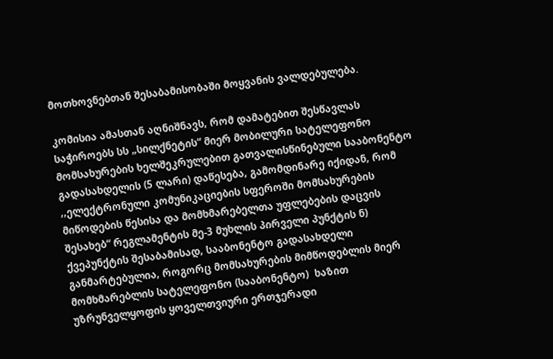მოთხოვნებთან შესაბამისობაში მოყვანის ვალდებულება.

კომისია ამასთან აღნიშნავს, რომ დამატებით შესწავლას საჭიროებს სს „სილქნეტის“ მიერ მობილური სატელეფონო მომსახურების ხელშეკრულებით გათვალისწინებული სააბონენტო გადასახდელის (5 ლარი) დაწესება, გამომდინარე იქიდან, რომ ,,ელექტრონული კომუნიკაციების სფეროში მომსახურების მიწოდების წესისა და მომხმარებელთა უფლებების დაცვის შესახებ“ რეგლამენტის მე-3 მუხლის პირველი პუნქტის ნ) ქვეპუნქტის შესაბამისად, სააბონენტო გადასახდელი განმარტებულია, როგორც მომსახურების მიმწოდებლის მიერ მომხმარებლის სატელეფონო (სააბონენტო)  ხაზით უზრუნველყოფის ყოველთვიური ერთჯერადი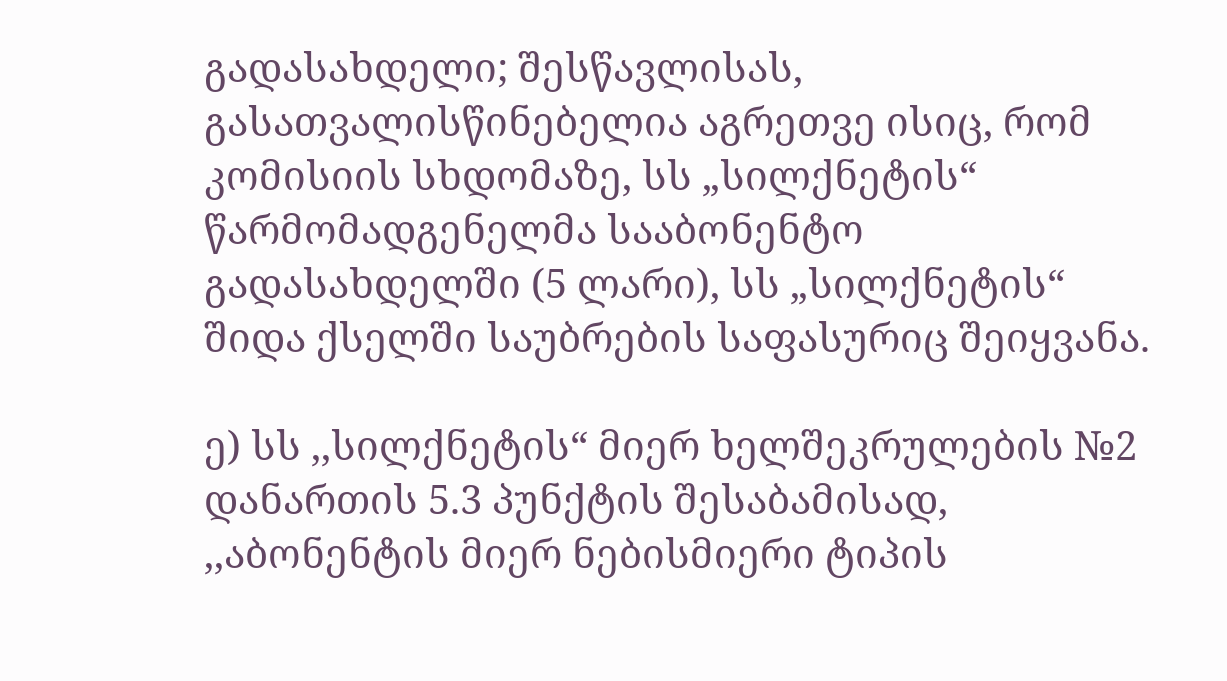გადასახდელი; შესწავლისას, გასათვალისწინებელია აგრეთვე ისიც, რომ  კომისიის სხდომაზე, სს „სილქნეტის“ წარმომადგენელმა სააბონენტო გადასახდელში (5 ლარი), სს „სილქნეტის“ შიდა ქსელში საუბრების საფასურიც შეიყვანა.

ე) სს ,,სილქნეტის“ მიერ ხელშეკრულების №2 დანართის 5.3 პუნქტის შესაბამისად, ,,აბონენტის მიერ ნებისმიერი ტიპის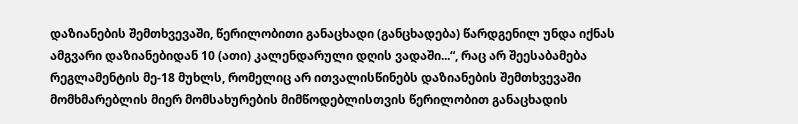დაზიანების შემთხვევაში, წერილობითი განაცხადი (განცხადება) წარდგენილ უნდა იქნას ამგვარი დაზიანებიდან 10 (ათი) კალენდარული დღის ვადაში...“, რაც არ შეესაბამება რეგლამენტის მე-18 მუხლს, რომელიც არ ითვალისწინებს დაზიანების შემთხვევაში მომხმარებლის მიერ მომსახურების მიმწოდებლისთვის წერილობით განაცხადის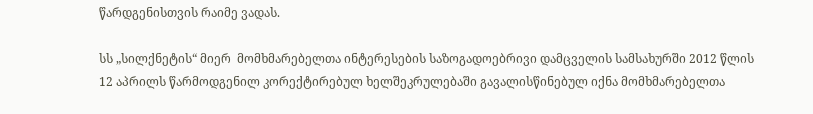წარდგენისთვის რაიმე ვადას.

სს „სილქნეტის“ მიერ  მომხმარებელთა ინტერესების საზოგადოებრივი დამცველის სამსახურში 2012 წლის 12 აპრილს წარმოდგენილ კორექტირებულ ხელშეკრულებაში გავალისწინებულ იქნა მომხმარებელთა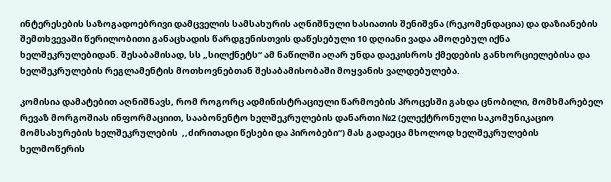ინტერესების საზოგადოებრივი დამცველის სამსახურის აღნიშნული ხასიათის შენიშვნა (რეკომენდაცია) და დაზიანების შემთხვევაში წერილობითი განაცხადის წარდგენისთვის დაწესებული 10 დღიანი ვადა ამოღებულ იქნა ხელშეკრულებიდან. შესაბამისად, სს „სილქნეტს“ ამ ნაწილში აღარ უნდა დაეკისროს ქმედების განხორციელებისა და ხელშეკრულების რეგლამენტის მოთხოვნებთან შესაბამისობაში მოყვანის ვალდებულება.

კომისია დამატებით აღნიშნავს, რომ როგორც ადმინისტრაციული წარმოების პროცესში გახდა ცნობილი, მომხმარებელ რევაზ მორგოშიას ინფორმაციით, სააბონენტო ხელშეკრულების დანართი №2 (ელექტრონული საკომუნიკაციო მომსახურების ხელშეკრულების  ,,ძირითადი წესები და პირობები“) მას გადაეცა მხოლოდ ხელშეკრულების ხელმოწერის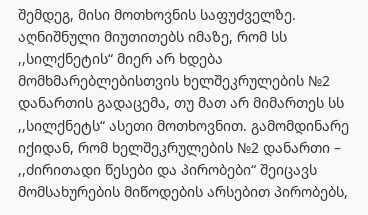შემდეგ, მისი მოთხოვნის საფუძველზე. აღნიშნული მიუთითებს იმაზე, რომ სს ,,სილქნეტის“ მიერ არ ხდება მომხმარებლებისთვის ხელშეკრულების №2 დანართის გადაცემა, თუ მათ არ მიმართეს სს ,,სილქნეტს“ ასეთი მოთხოვნით. გამომდინარე იქიდან, რომ ხელშეკრულების №2 დანართი – ,,ძირითადი წესები და პირობები“ შეიცავს მომსახურების მიწოდების არსებით პირობებს,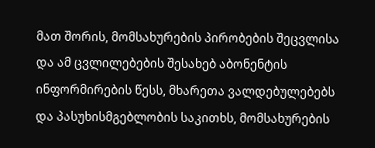მათ შორის, მომსახურების პირობების შეცვლისა და ამ ცვლილებების შესახებ აბონენტის ინფორმირების წესს, მხარეთა ვალდებულებებს და პასუხისმგებლობის საკითხს, მომსახურების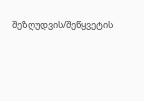შეზღუდვის/შეწყვეტის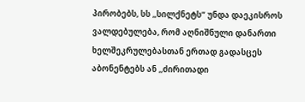პირობებს, სს ,,სილქნეტს“ უნდა დაეკისროს ვალდებულება, რომ აღნიშნული დანართი  ხელშეკრულებასთან ერთად გადასცეს აბონენტებს ან ,,ძირითადი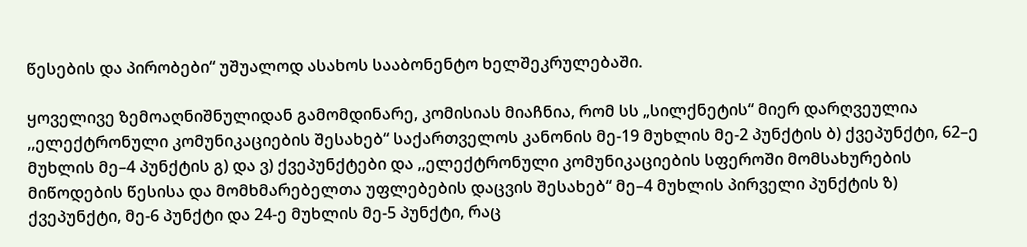წესების და პირობები“ უშუალოდ ასახოს სააბონენტო ხელშეკრულებაში.

ყოველივე ზემოაღნიშნულიდან გამომდინარე, კომისიას მიაჩნია, რომ სს „სილქნეტის“ მიერ დარღვეულია ,,ელექტრონული კომუნიკაციების შესახებ“ საქართველოს კანონის მე-19 მუხლის მე-2 პუნქტის ბ) ქვეპუნქტი, 62–ე მუხლის მე–4 პუნქტის გ) და ვ) ქვეპუნქტები და ,,ელექტრონული კომუნიკაციების სფეროში მომსახურების მიწოდების წესისა და მომხმარებელთა უფლებების დაცვის შესახებ“ მე–4 მუხლის პირველი პუნქტის ზ) ქვეპუნქტი, მე-6 პუნქტი და 24-ე მუხლის მე-5 პუნქტი, რაც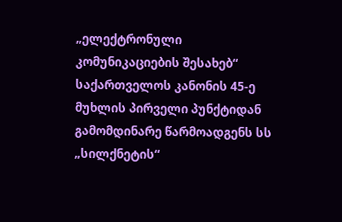„ელექტრონული კომუნიკაციების შესახებ“ საქართველოს კანონის 45-ე მუხლის პირველი პუნქტიდან გამომდინარე წარმოადგენს სს „სილქნეტის“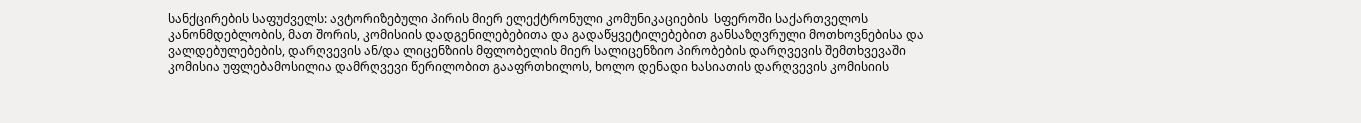სანქცირების საფუძველს: ავტორიზებული პირის მიერ ელექტრონული კომუნიკაციების  სფეროში საქართველოს კანონმდებლობის, მათ შორის, კომისიის დადგენილებებითა და გადაწყვეტილებებით განსაზღვრული მოთხოვნებისა და ვალდებულებების, დარღვევის ან/და ლიცენზიის მფლობელის მიერ სალიცენზიო პირობების დარღვევის შემთხვევაში კომისია უფლებამოსილია დამრღვევი წერილობით გააფრთხილოს, ხოლო დენადი ხასიათის დარღვევის კომისიის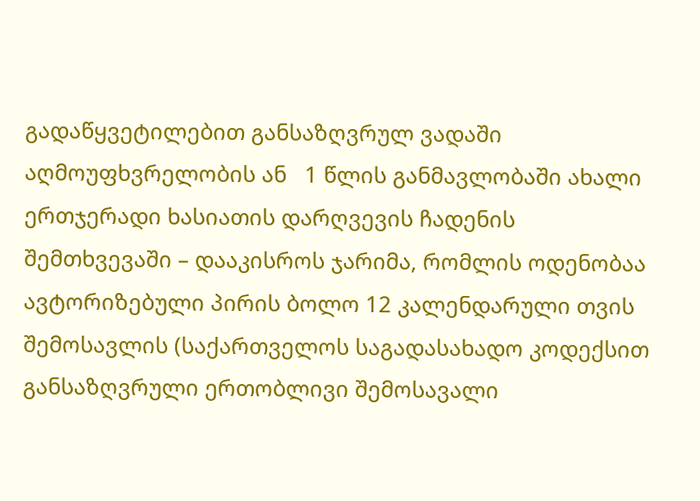გადაწყვეტილებით განსაზღვრულ ვადაში აღმოუფხვრელობის ან   1 წლის განმავლობაში ახალი ერთჯერადი ხასიათის დარღვევის ჩადენის შემთხვევაში – დააკისროს ჯარიმა, რომლის ოდენობაა ავტორიზებული პირის ბოლო 12 კალენდარული თვის შემოსავლის (საქართველოს საგადასახადო კოდექსით განსაზღვრული ერთობლივი შემოსავალი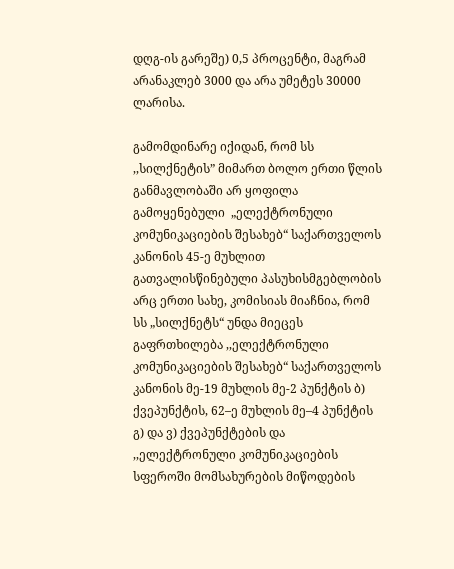დღგ-ის გარეშე) 0,5 პროცენტი, მაგრამ არანაკლებ 3000 და არა უმეტეს 30000 ლარისა.

გამომდინარე იქიდან, რომ სს ,,სილქნეტის” მიმართ ბოლო ერთი წლის განმავლობაში არ ყოფილა გამოყენებული  „ელექტრონული კომუნიკაციების შესახებ“ საქართველოს კანონის 45-ე მუხლით გათვალისწინებული პასუხისმგებლობის არც ერთი სახე, კომისიას მიაჩნია, რომ სს „სილქნეტს“ უნდა მიეცეს გაფრთხილება ,,ელექტრონული კომუნიკაციების შესახებ“ საქართველოს კანონის მე-19 მუხლის მე-2 პუნქტის ბ) ქვეპუნქტის, 62–ე მუხლის მე–4 პუნქტის გ) და ვ) ქვეპუნქტების და ,,ელექტრონული კომუნიკაციების სფეროში მომსახურების მიწოდების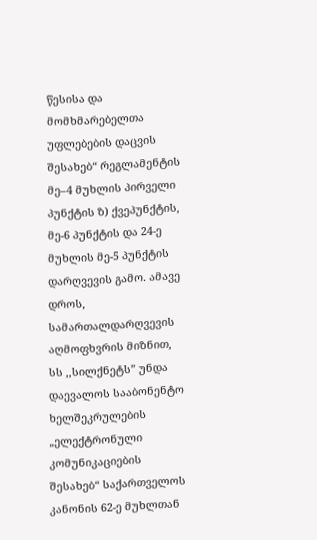წესისა და მომხმარებელთა უფლებების დაცვის შესახებ“ რეგლამენტის მე–4 მუხლის პირველი პუნქტის ზ) ქვეპუნქტის, მე-6 პუნქტის და 24-ე მუხლის მე-5 პუნქტის დარღვევის გამო. ამავე დროს, სამართალდარღვევის აღმოფხვრის მიზნით, სს ,,სილქნეტს” უნდა დაევალოს სააბონენტო ხელშეკრულების „ელექტრონული კომუნიკაციების შესახებ“ საქართველოს კანონის 62-ე მუხლთან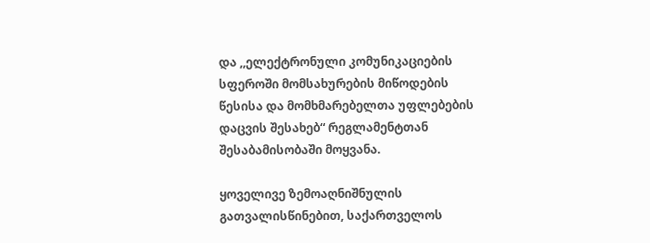და ,,ელექტრონული კომუნიკაციების სფეროში მომსახურების მიწოდების წესისა და მომხმარებელთა უფლებების დაცვის შესახებ“ რეგლამენტთან შესაბამისობაში მოყვანა.

ყოველივე ზემოაღნიშნულის გათვალისწინებით, საქართველოს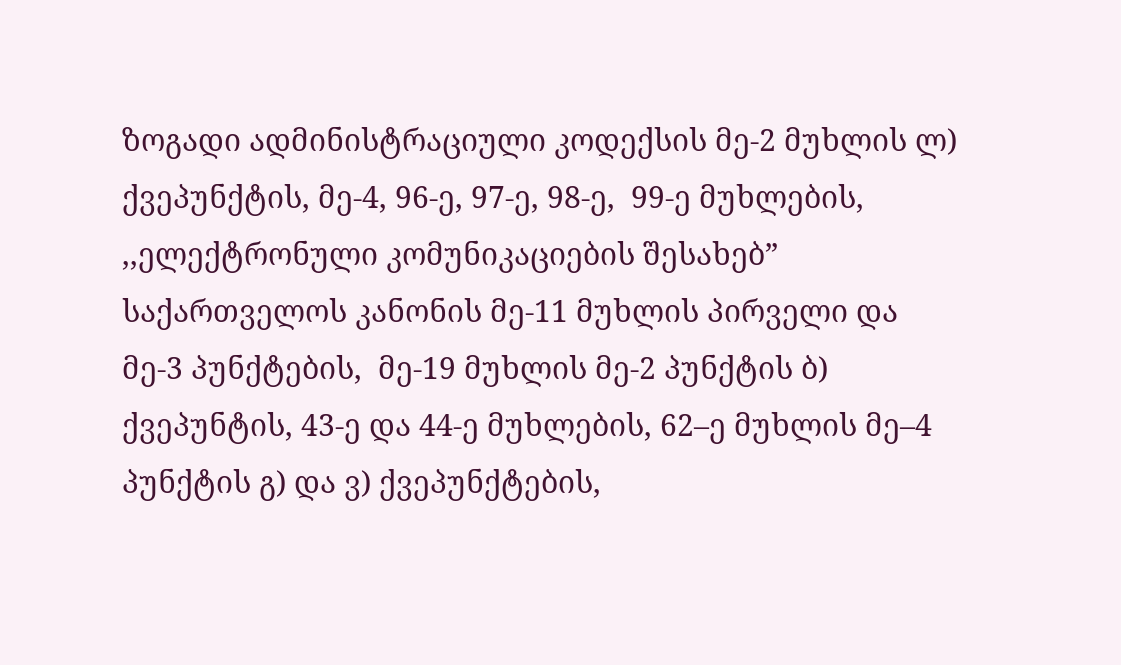ზოგადი ადმინისტრაციული კოდექსის მე-2 მუხლის ლ) ქვეპუნქტის, მე-4, 96-ე, 97-ე, 98-ე,  99-ე მუხლების, ,,ელექტრონული კომუნიკაციების შესახებ” საქართველოს კანონის მე-11 მუხლის პირველი და მე-3 პუნქტების,  მე-19 მუხლის მე-2 პუნქტის ბ) ქვეპუნტის, 43-ე და 44-ე მუხლების, 62–ე მუხლის მე–4 პუნქტის გ) და ვ) ქვეპუნქტების,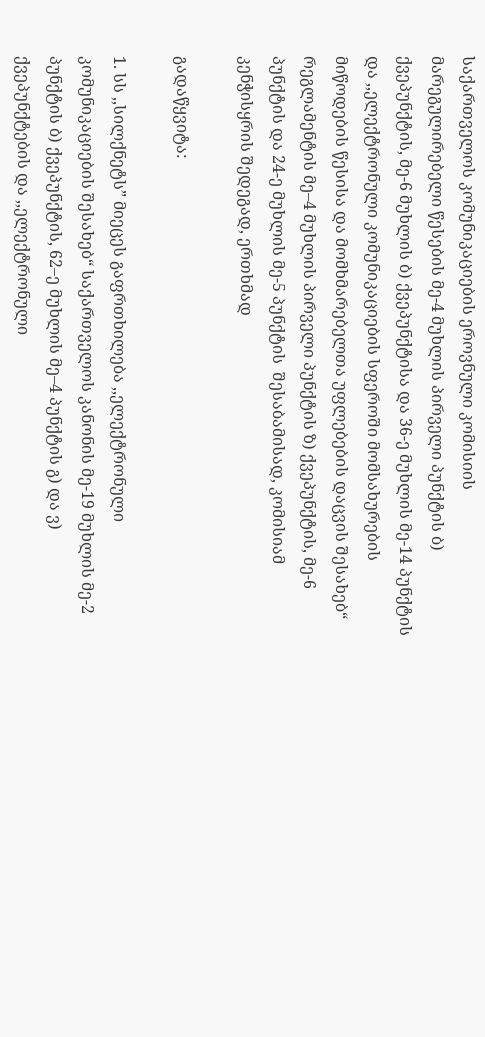საქართველოს კომუნიკაციების ეროვნული კომისიის მარეგულირებელი წესების მე-4 მუხლის პირველი პუნქტის ბ) ქვეპუნქტის, მე-6 მუხლის ბ) ქვეპუნქტისა და 36-ე მუხლის მე-14 პუნქტის და ,,ელექტრონული კომუნიკაციების სფეროში მომსახურების მიწოდების წესისა და მომხმარებელთა უფლებების დაცვის შესახებ“ რეგლამენტის მე–4 მუხლის პირველი პუნქტის ზ) ქვეპუნქტის, მე-6 პუნქტის და 24-ე მუხლის მე-5 პუნქტის  შესაბამისად, კომისიამ კენჭისყრის შედეგად, ერთხმად

გადაწყვიტა:

1. სს ,,სილქნეტს” მიეცეს გაფრთხილება ,,ელექტრონული კომუნიკაციების შესახებ“ საქართველოს კანონის მე-19 მუხლის მე-2 პუნქტის ბ) ქვეპუნქტის, 62–ე მუხლის მე–4 პუნქტის გ) და ვ) ქვეპუნქტების და ,,ელექტრონული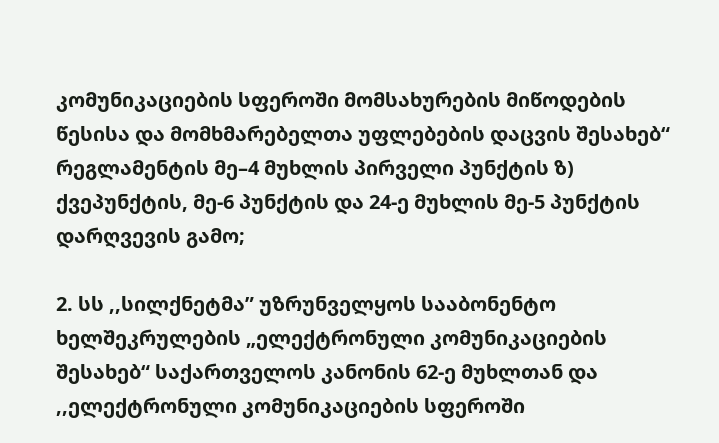კომუნიკაციების სფეროში მომსახურების მიწოდების წესისა და მომხმარებელთა უფლებების დაცვის შესახებ“ რეგლამენტის მე–4 მუხლის პირველი პუნქტის ზ) ქვეპუნქტის, მე-6 პუნქტის და 24-ე მუხლის მე-5 პუნქტის  დარღვევის გამო;

2. სს ,,სილქნეტმა” უზრუნველყოს სააბონენტო ხელშეკრულების „ელექტრონული კომუნიკაციების შესახებ“ საქართველოს კანონის 62-ე მუხლთან და ,,ელექტრონული კომუნიკაციების სფეროში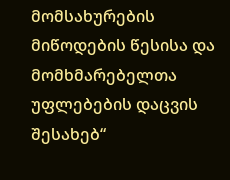მომსახურების მიწოდების წესისა და მომხმარებელთა უფლებების დაცვის შესახებ“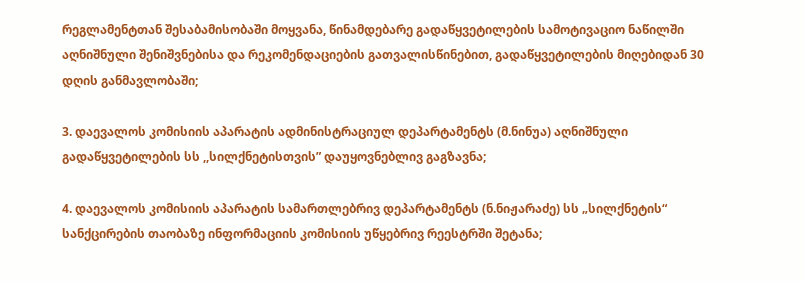რეგლამენტთან შესაბამისობაში მოყვანა, წინამდებარე გადაწყვეტილების სამოტივაციო ნაწილში აღნიშნული შენიშვნებისა და რეკომენდაციების გათვალისწინებით, გადაწყვეტილების მიღებიდან 30 დღის განმავლობაში;

3. დაევალოს კომისიის აპარატის ადმინისტრაციულ დეპარტამენტს (მ.ნინუა) აღნიშნული გადაწყვეტილების სს ,,სილქნეტისთვის” დაუყოვნებლივ გაგზავნა;

4. დაევალოს კომისიის აპარატის სამართლებრივ დეპარტამენტს (ნ.ნიჟარაძე) სს „სილქნეტის“ სანქცირების თაობაზე ინფორმაციის კომისიის უწყებრივ რეესტრში შეტანა;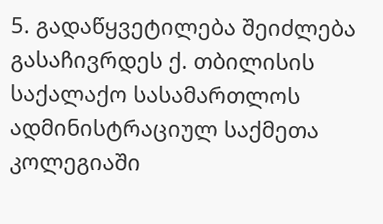5. გადაწყვეტილება შეიძლება გასაჩივრდეს ქ. თბილისის საქალაქო სასამართლოს ადმინისტრაციულ საქმეთა კოლეგიაში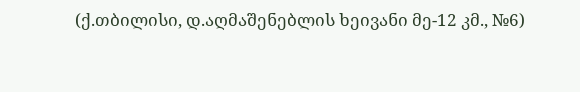(ქ.თბილისი, დ.აღმაშენებლის ხეივანი მე-12 კმ., №6)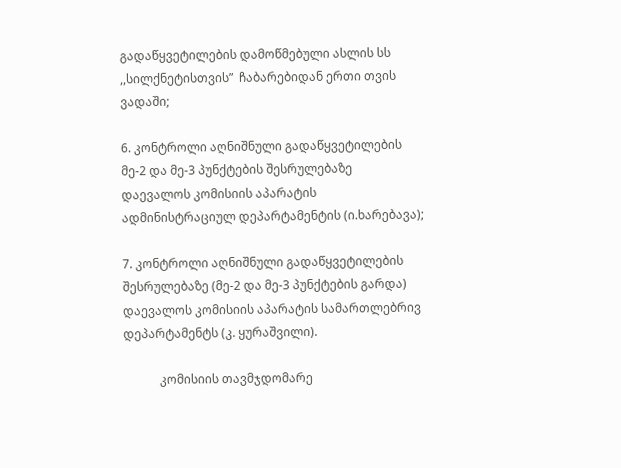გადაწყვეტილების დამოწმებული ასლის სს ,,სილქნეტისთვის”  ჩაბარებიდან ერთი თვის ვადაში;

6. კონტროლი აღნიშნული გადაწყვეტილების მე-2 და მე-3 პუნქტების შესრულებაზე დაევალოს კომისიის აპარატის ადმინისტრაციულ დეპარტამენტის (ი.ხარებავა);

7. კონტროლი აღნიშნული გადაწყვეტილების შესრულებაზე (მე-2 და მე-3 პუნქტების გარდა) დაევალოს კომისიის აპარატის სამართლებრივ დეპარტამენტს (კ. ყურაშვილი).

            კომისიის თავმჯდომარე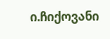ი.ჩიქოვანი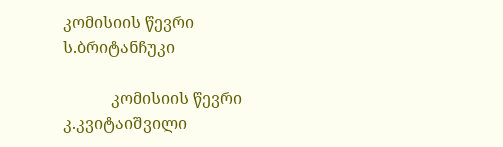კომისიის წევრი                                                         ს.ბრიტანჩუკი

            კომისიის წევრი                                                         კ.კვიტაიშვილი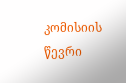კომისიის წევრი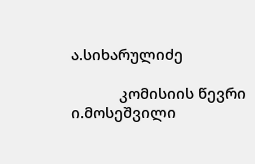ა.სიხარულიძე

            კომისიის წევრი                                                         ი.მოსეშვილი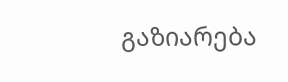გაზიარება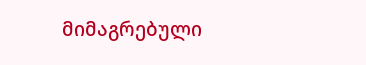მიმაგრებული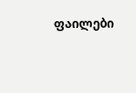ფაილები